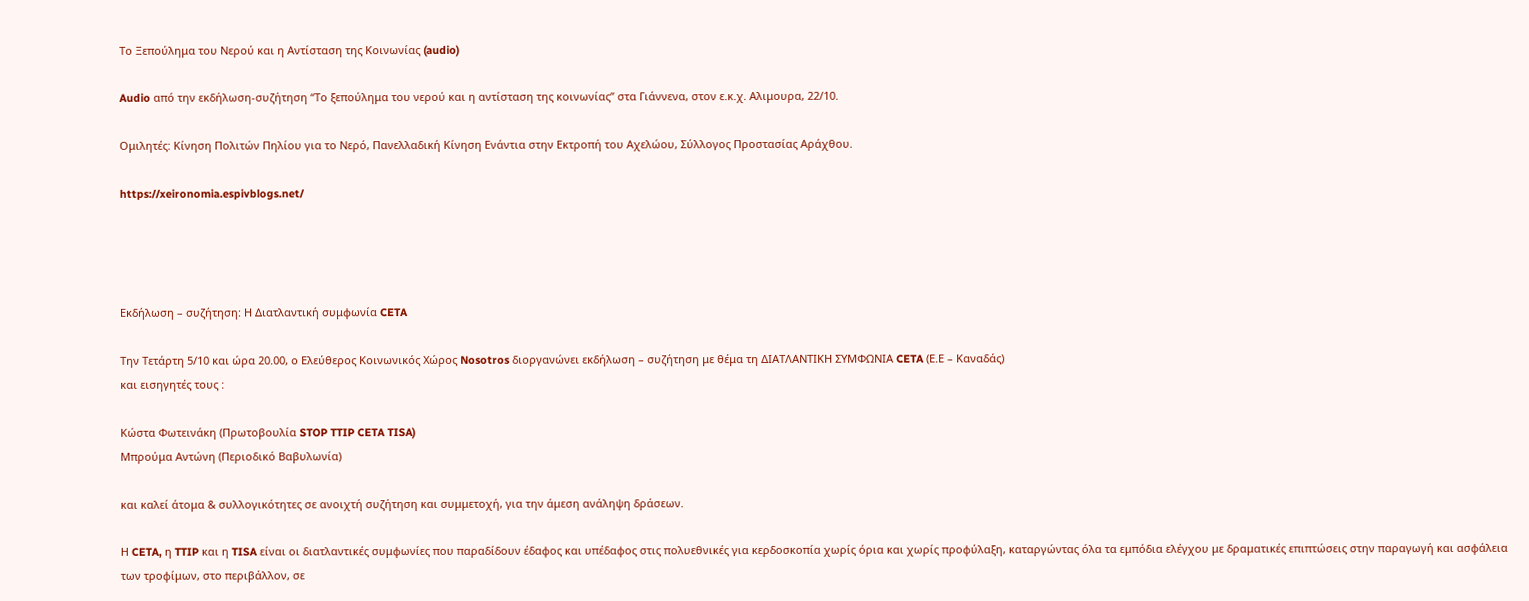Το Ξεπούλημα του Νερού και η Αντίσταση της Κοινωνίας (audio)

Audio από την εκδήλωση-συζήτηση “Το ξεπούλημα του νερού και η αντίσταση της κοινωνίας” στα Γιάννενα, στον ε.κ.χ. Αλιμουρα, 22/10.

Ομιλητές: Κίνηση Πολιτών Πηλίου για το Νερό, Πανελλαδική Κίνηση Ενάντια στην Εκτροπή του Αχελώου, Σύλλογος Προστασίας Αράχθου.

https://xeironomia.espivblogs.net/




Εκδήλωση – συζήτηση: Η Διατλαντική συμφωνία CETA

Την Τετάρτη 5/10 και ώρα 20.00, ο Ελεύθερος Κοινωνικός Χώρος Nosotros διοργανώνει εκδήλωση – συζήτηση με θέμα τη ΔΙΑΤΛΑΝΤΙΚΗ ΣΥΜΦΩΝΙΑ CETA (Ε.Ε – Καναδάς)
και εισηγητές τους :

Κώστα Φωτεινάκη (Πρωτοβουλία STOP TTIP CETA TISA)
Μπρούμα Αντώνη (Περιοδικό Βαβυλωνία)

και καλεί άτομα & συλλογικότητες σε ανοιχτή συζήτηση και συμμετοχή, για την άμεση ανάληψη δράσεων.

Η CETA, η TTIP και η TISA είναι οι διατλαντικές συμφωνίες που παραδίδουν έδαφος και υπέδαφος στις πολυεθνικές για κερδοσκοπία χωρίς όρια και χωρίς προφύλαξη, καταργώντας όλα τα εμπόδια ελέγχου με δραματικές επιπτώσεις στην παραγωγή και ασφάλεια των τροφίμων, στο περιβάλλον, σε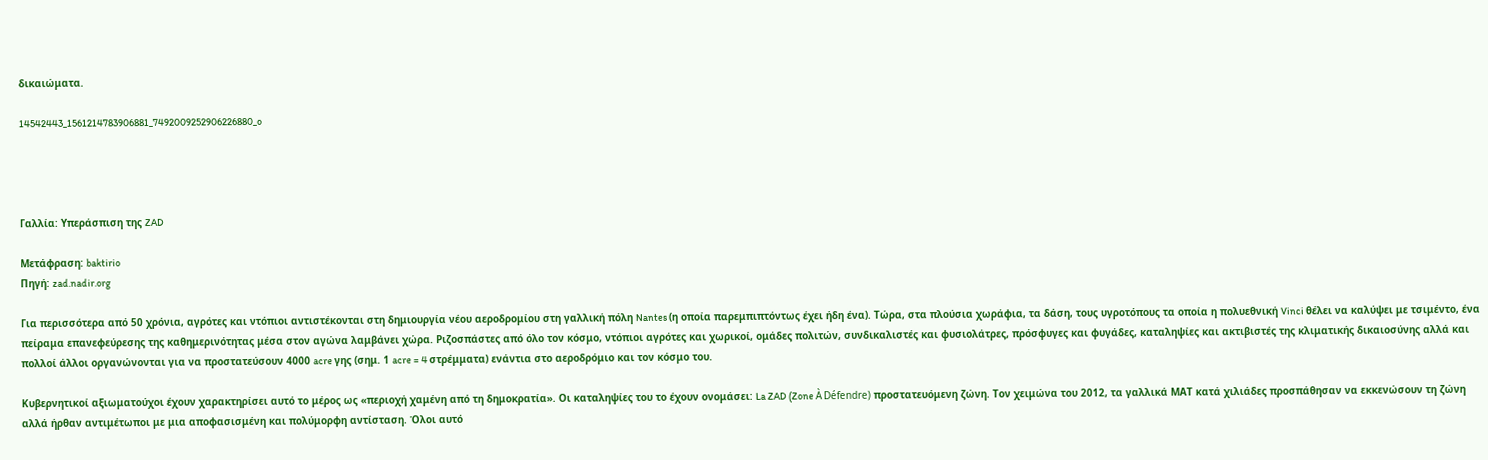δικαιώματα.

14542443_1561214783906881_7492009252906226880_o




Γαλλία: Υπεράσπιση της ZAD

Μετάφραση: baktirio
Πηγή: zad.nadir.org

Για περισσότερα από 50 χρόνια, αγρότες και ντόπιοι αντιστέκονται στη δημιουργία νέου αεροδρομίου στη γαλλική πόλη Nantes (η οποία παρεμπιπτόντως έχει ήδη ένα). Τώρα, στα πλούσια χωράφια, τα δάση, τους υγροτόπους τα οποία η πολυεθνική Vinci θέλει να καλύψει με τσιμέντο, ένα πείραμα επανεφεύρεσης της καθημερινότητας μέσα στον αγώνα λαμβάνει χώρα. Ριζοσπάστες από όλο τον κόσμο, ντόπιοι αγρότες και χωρικοί, ομάδες πολιτών, συνδικαλιστές και φυσιολάτρες, πρόσφυγες και φυγάδες, καταληψίες και ακτιβιστές της κλιματικής δικαιοσύνης αλλά και πολλοί άλλοι οργανώνονται για να προστατεύσουν 4000 acre γης (σημ. 1 acre = 4 στρέμματα) ενάντια στο αεροδρόμιο και τον κόσμο του.

Κυβερνητικοί αξιωματούχοι έχουν χαρακτηρίσει αυτό το μέρος ως «περιοχή χαμένη από τη δημοκρατία». Οι καταληψίες του το έχουν ονομάσει: La ZAD (Zone À Défendre) προστατευόμενη ζώνη. Τον χειμώνα του 2012, τα γαλλικά ΜΑΤ κατά χιλιάδες προσπάθησαν να εκκενώσουν τη ζώνη αλλά ήρθαν αντιμέτωποι με μια αποφασισμένη και πολύμορφη αντίσταση. Όλοι αυτό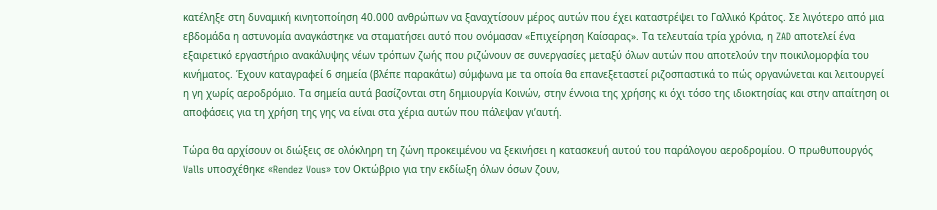κατέληξε στη δυναμική κινητοποίηση 40.000 ανθρώπων να ξαναχτίσουν μέρος αυτών που έχει καταστρέψει το Γαλλικό Κράτος. Σε λιγότερο από μια εβδομάδα η αστυνομία αναγκάστηκε να σταματήσει αυτό που ονόμασαν «Επιχείρηση Καίσαρας». Τα τελευταία τρία χρόνια, η ZAD αποτελεί ένα εξαιρετικό εργαστήριο ανακάλυψης νέων τρόπων ζωής που ριζώνουν σε συνεργασίες μεταξύ όλων αυτών που αποτελούν την ποικιλομορφία του κινήματος. Έχουν καταγραφεί 6 σημεία (βλέπε παρακάτω) σύμφωνα με τα οποία θα επανεξεταστεί ριζοσπαστικά το πώς οργανώνεται και λειτουργεί η γη χωρίς αεροδρόμιο. Τα σημεία αυτά βασίζονται στη δημιουργία Κοινών, στην έννοια της χρήσης κι όχι τόσο της ιδιοκτησίας και στην απαίτηση οι αποφάσεις για τη χρήση της γης να είναι στα χέρια αυτών που πάλεψαν γι’αυτή.

Τώρα θα αρχίσουν οι διώξεις σε ολόκληρη τη ζώνη προκειμένου να ξεκινήσει η κατασκευή αυτού του παράλογου αεροδρομίου. Ο πρωθυπουργός Valls υποσχέθηκε «Rendez Vous» τον Οκτώβριο για την εκδίωξη όλων όσων ζουν,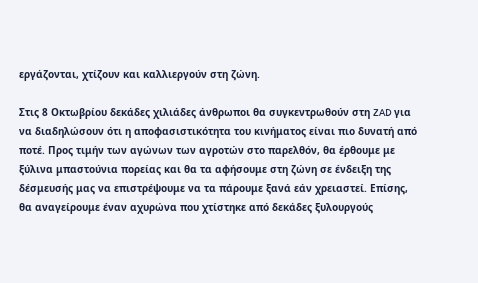εργάζονται, χτίζουν και καλλιεργούν στη ζώνη.

Στις 8 Οκτωβρίου δεκάδες χιλιάδες άνθρωποι θα συγκεντρωθούν στη ZAD για να διαδηλώσουν ότι η αποφασιστικότητα του κινήματος είναι πιο δυνατή από ποτέ. Προς τιμήν των αγώνων των αγροτών στο παρελθόν, θα έρθουμε με ξύλινα μπαστούνια πορείας και θα τα αφήσουμε στη ζώνη σε ένδειξη της δέσμευσής μας να επιστρέψουμε να τα πάρουμε ξανά εάν χρειαστεί. Επίσης, θα αναγείρουμε έναν αχυρώνα που χτίστηκε από δεκάδες ξυλουργούς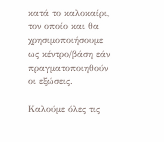κατά το καλοκαίρι, τον οποίο και θα χρησιμοποιήσουμε ως κέντρο/βάση εάν πραγματοποιηθούν οι εξώσεις.

Καλούμε όλες τις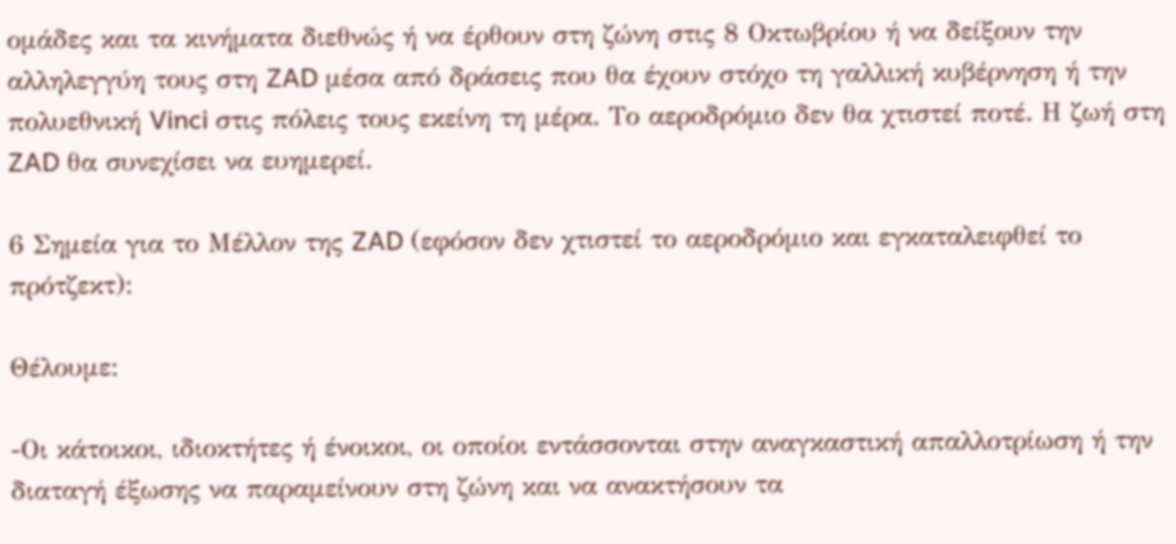ομάδες και τα κινήματα διεθνώς ή να έρθουν στη ζώνη στις 8 Οκτωβρίου ή να δείξουν την αλληλεγγύη τους στη ZAD μέσα από δράσεις που θα έχουν στόχο τη γαλλική κυβέρνηση ή την πολυεθνική Vinci στις πόλεις τους εκείνη τη μέρα. Το αεροδρόμιο δεν θα χτιστεί ποτέ. Η ζωή στη ZAD θα συνεχίσει να ευημερεί.

6 Σημεία για το Μέλλον της ZAD (εφόσον δεν χτιστεί το αεροδρόμιο και εγκαταλειφθεί το πρότζεκτ):

Θέλουμε:

-Οι κάτοικοι, ιδιοκτήτες ή ένοικοι, οι οποίοι εντάσσονται στην αναγκαστική απαλλοτρίωση ή την διαταγή έξωσης να παραμείνουν στη ζώνη και να ανακτήσουν τα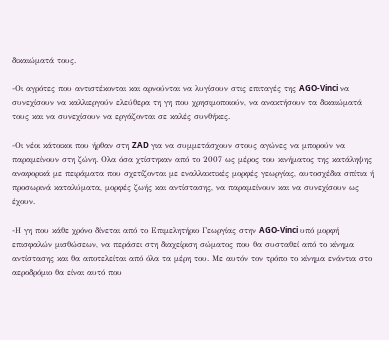δικαιώματά τους.

-Οι αγρότες που αντιστέκονται και αρνούνται να λυγίσουν στις επιταγές της AGO-Vinci να συνεχίσουν να καλλιεργούν ελεύθερα τη γη που χρησιμοποιούν, να ανακτήσουν τα δικαιώματά τους και να συνεχίσουν να εργάζονται σε καλές συνθήκες.

-Οι νέοι κάτοικοι που ήρθαν στη ZAD για να συμμετάσχουν στους αγώνες να μπορούν να παραμείνουν στη ζώνη. Ολα όσα χτίστηκαν από το 2007 ως μέρος του κινήματος της κατάληψης αναφορικά με πειράματα που σχετίζονται με εναλλακτικές μορφές γεωργίας, αυτοσχέδια σπίτια ή προσωρινά καταλύματα, μορφές ζωής και αντίστασης, να παραμείνουν και να συνεχίσουν ως έχουν.

-Η γη που κάθε χρόνο δίνεται από το Επιμελητήριο Γεωργίας στην AGO-Vinci υπό μορφή επισφαλών μισθώσεων, να περάσει στη διαχείριση σώματος που θα συσταθεί από το κίνημα αντίστασης και θα αποτελείται από όλα τα μέρη του. Με αυτόν τον τρόπο το κίνημα ενάντια στο αεροδρόμιο θα είναι αυτό που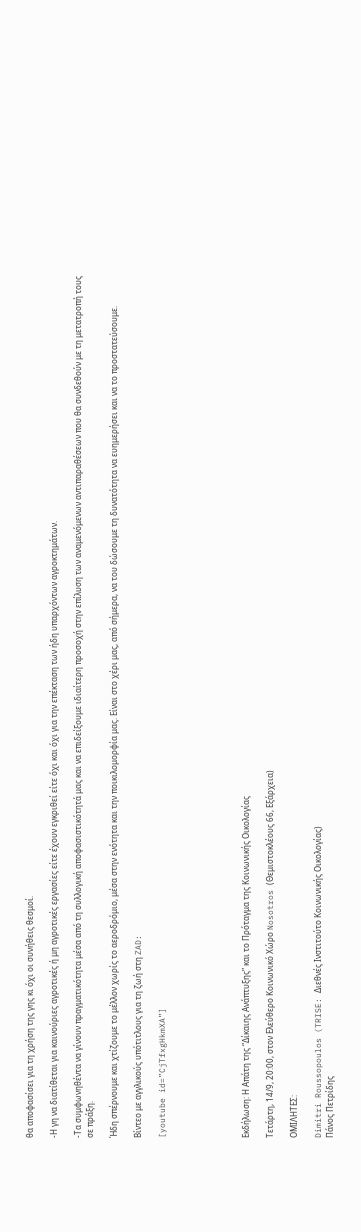θα αποφασίσει για τη χρήση της γης κι όχι οι συνήθεις θεσμοί.

-Η γη να διατίθεται για καινούριες αγροτικές ή μη αγροτικές εργασίες είτε έχουν εγκριθεί είτε όχι και όχι για την επέκταση των ήδη υπαρχόντων αγροκτημάτων.

-Τα συμφωνηθέντα να γίνουν πραγματικότητα μέσα από τη συλλογική αποφασιστικότητά μας και να επιδείξουμε ιδιαίτερη προσοχή στην επίλυση των αναμενόμενων αντιπαραθέσεων που θα συνδεθούν με τη μετατροπή τους σε πράξη.

Ήδη σπέρνουμε και χτίζουμε το μέλλον χωρίς το αεροδρόμιο, μέσα στην ενότητα και την ποικιλομορφία μας. Είναι στο χέρι μας, από σήμερα, να του δώσουμε τη δυνατότητα να ευημερήσει και να το προστατεύσουμε.

Βίντεο με αγγλικούς υπότιτλους για τη ζωή στη ZAD:

[youtube id=”CjTfxgHkmXA”]






Εκδήλωση: Η Απάτη της “Δίκαιης Ανάπτυξης” και το Πρόταγμα της Κοινωνικής Οικολογίας

Τετάρτη, 14/9, 20:00, στον Ελεύθερο Κοινωνικό Χώρο Nosotros (Θεμιστοκλέους 66, Εξάρχεια)

ΟΜΙΛΗΤΕΣ:

Dimitri Roussopoulos (TRISE: Διεθνές Ινστιτούτο Κοινωνικής Οικολογίας)
Πάνος Πετρίδης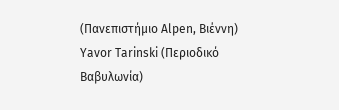(Πανεπιστήμιο Alpen, Βιέννη)
Yavor Tarinski (Περιοδικό Βαβυλωνία)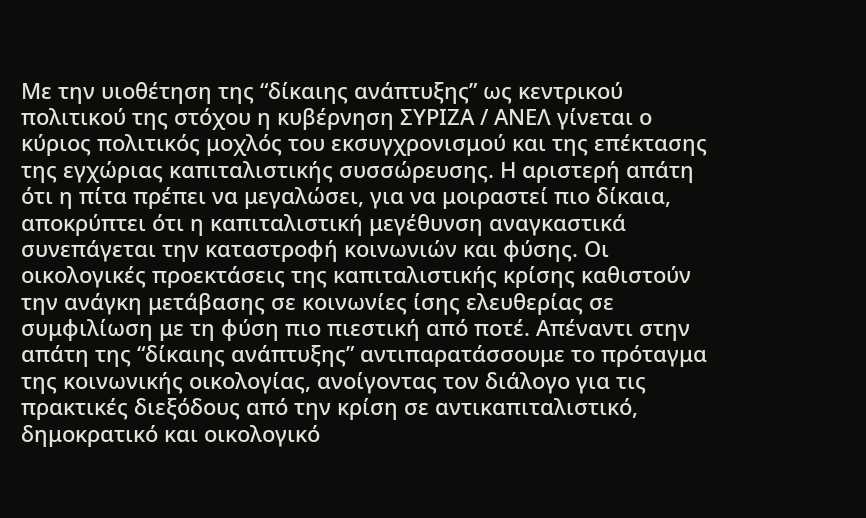Με την υιοθέτηση της “δίκαιης ανάπτυξης” ως κεντρικού πολιτικού της στόχου η κυβέρνηση ΣΥΡΙΖΑ / ΑΝΕΛ γίνεται ο κύριος πολιτικός μοχλός του εκσυγχρονισμού και της επέκτασης της εγχώριας καπιταλιστικής συσσώρευσης. Η αριστερή απάτη ότι η πίτα πρέπει να μεγαλώσει, για να μοιραστεί πιο δίκαια, αποκρύπτει ότι η καπιταλιστική μεγέθυνση αναγκαστικά συνεπάγεται την καταστροφή κοινωνιών και φύσης. Οι οικολογικές προεκτάσεις της καπιταλιστικής κρίσης καθιστούν την ανάγκη μετάβασης σε κοινωνίες ίσης ελευθερίας σε συμφιλίωση με τη φύση πιο πιεστική από ποτέ. Απέναντι στην απάτη της “δίκαιης ανάπτυξης” αντιπαρατάσσουμε το πρόταγμα της κοινωνικής οικολογίας, ανοίγοντας τον διάλογο για τις πρακτικές διεξόδους από την κρίση σε αντικαπιταλιστικό, δημοκρατικό και οικολογικό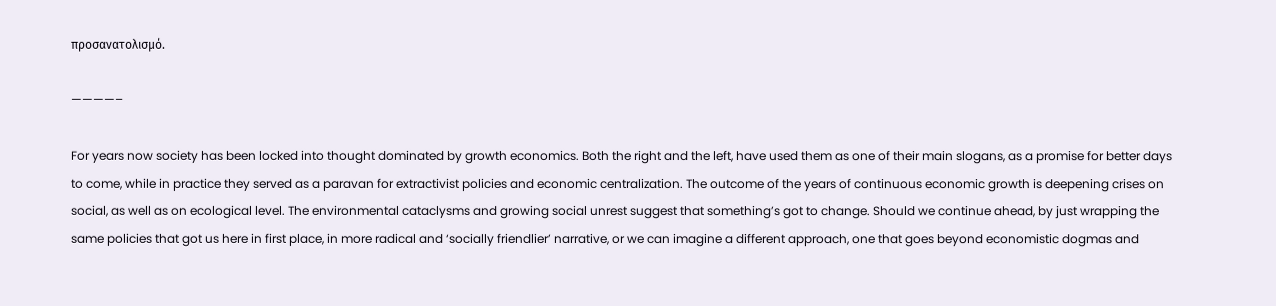προσανατολισμό.

————–

For years now society has been locked into thought dominated by growth economics. Both the right and the left, have used them as one of their main slogans, as a promise for better days to come, while in practice they served as a paravan for extractivist policies and economic centralization. The outcome of the years of continuous economic growth is deepening crises on social, as well as on ecological level. The environmental cataclysms and growing social unrest suggest that something’s got to change. Should we continue ahead, by just wrapping the same policies that got us here in first place, in more radical and ‘socially friendlier’ narrative, or we can imagine a different approach, one that goes beyond economistic dogmas and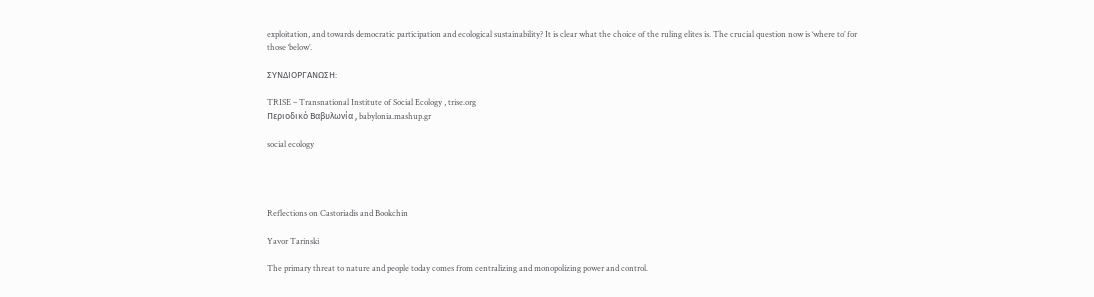exploitation, and towards democratic participation and ecological sustainability? It is clear what the choice of the ruling elites is. The crucial question now is ‘where to’ for those ‘below’.

ΣΥΝΔΙΟΡΓΑΝΩΣΗ:

TRISE – Transnational Institute of Social Ecology , trise.org
Περιοδικό Βαβυλωνία , babylonia.mashup.gr

social ecology




Reflections on Castoriadis and Bookchin

Yavor Tarinski

The primary threat to nature and people today comes from centralizing and monopolizing power and control.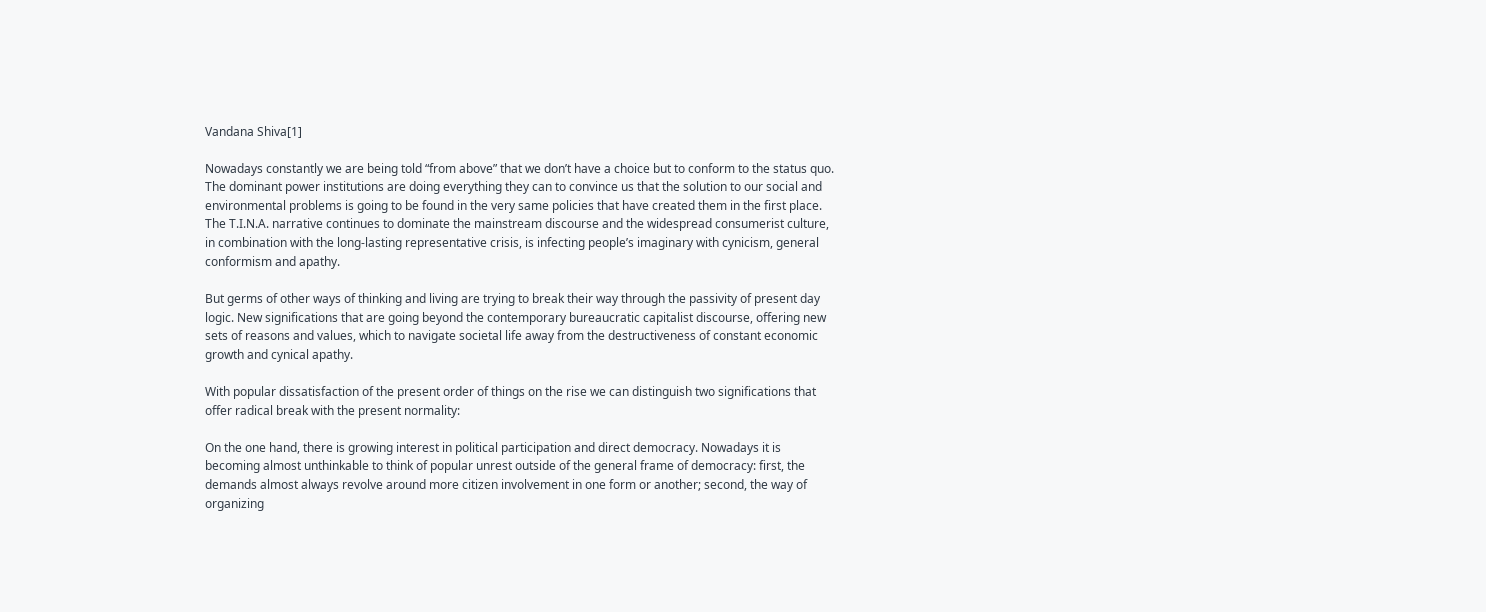Vandana Shiva[1]

Nowadays constantly we are being told “from above” that we don’t have a choice but to conform to the status quo. The dominant power institutions are doing everything they can to convince us that the solution to our social and environmental problems is going to be found in the very same policies that have created them in the first place. The T.I.N.A. narrative continues to dominate the mainstream discourse and the widespread consumerist culture, in combination with the long-lasting representative crisis, is infecting people’s imaginary with cynicism, general conformism and apathy.

But germs of other ways of thinking and living are trying to break their way through the passivity of present day logic. New significations that are going beyond the contemporary bureaucratic capitalist discourse, offering new sets of reasons and values, which to navigate societal life away from the destructiveness of constant economic growth and cynical apathy.

With popular dissatisfaction of the present order of things on the rise we can distinguish two significations that offer radical break with the present normality:

On the one hand, there is growing interest in political participation and direct democracy. Nowadays it is becoming almost unthinkable to think of popular unrest outside of the general frame of democracy: first, the demands almost always revolve around more citizen involvement in one form or another; second, the way of organizing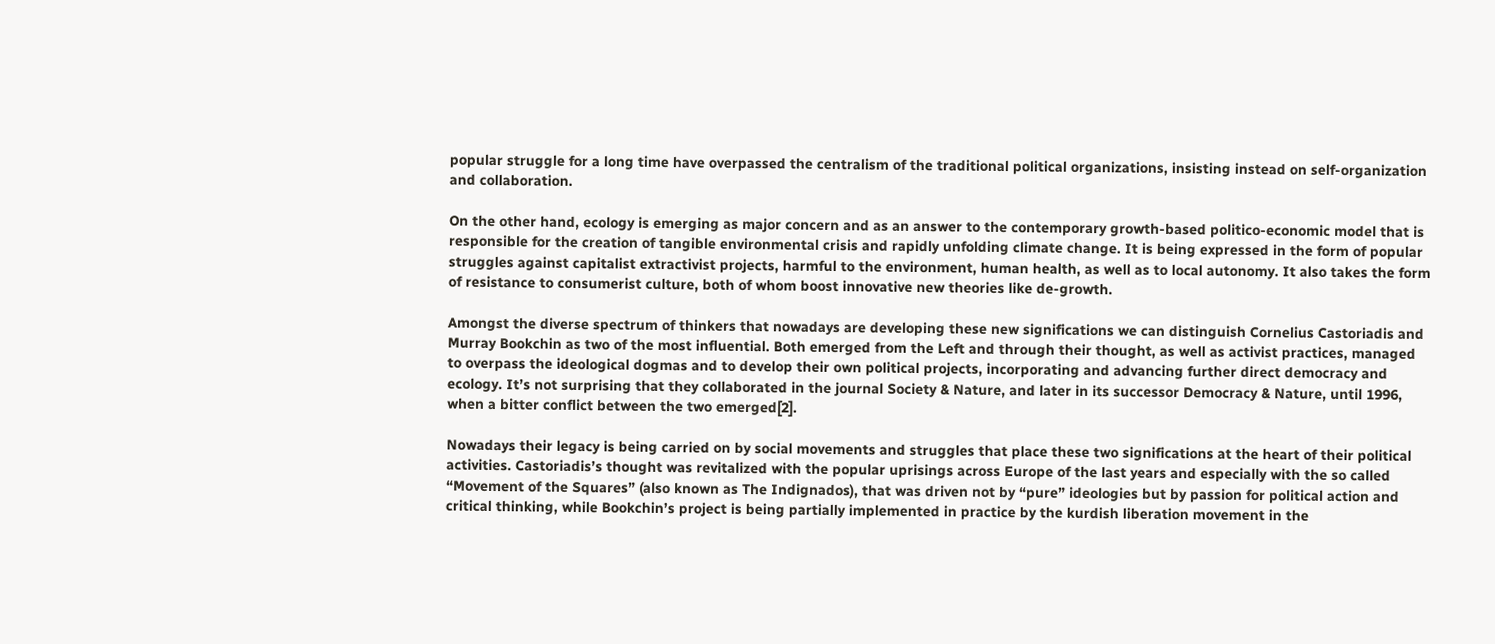popular struggle for a long time have overpassed the centralism of the traditional political organizations, insisting instead on self-organization and collaboration.

On the other hand, ecology is emerging as major concern and as an answer to the contemporary growth-based politico-economic model that is responsible for the creation of tangible environmental crisis and rapidly unfolding climate change. It is being expressed in the form of popular struggles against capitalist extractivist projects, harmful to the environment, human health, as well as to local autonomy. It also takes the form of resistance to consumerist culture, both of whom boost innovative new theories like de-growth.

Amongst the diverse spectrum of thinkers that nowadays are developing these new significations we can distinguish Cornelius Castoriadis and Murray Bookchin as two of the most influential. Both emerged from the Left and through their thought, as well as activist practices, managed to overpass the ideological dogmas and to develop their own political projects, incorporating and advancing further direct democracy and ecology. It’s not surprising that they collaborated in the journal Society & Nature, and later in its successor Democracy & Nature, until 1996, when a bitter conflict between the two emerged[2].

Nowadays their legacy is being carried on by social movements and struggles that place these two significations at the heart of their political activities. Castoriadis’s thought was revitalized with the popular uprisings across Europe of the last years and especially with the so called “Movement of the Squares” (also known as The Indignados), that was driven not by “pure” ideologies but by passion for political action and critical thinking, while Bookchin’s project is being partially implemented in practice by the kurdish liberation movement in the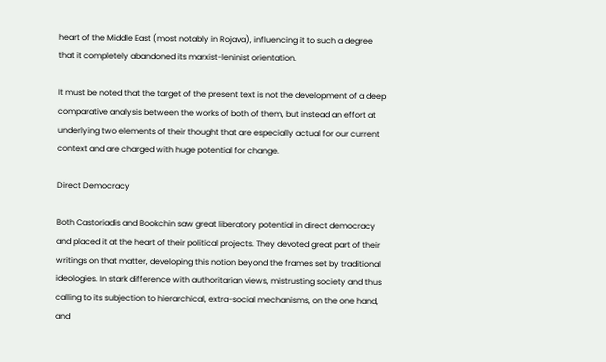heart of the Middle East (most notably in Rojava), influencing it to such a degree that it completely abandoned its marxist-leninist orientation.

It must be noted that the target of the present text is not the development of a deep comparative analysis between the works of both of them, but instead an effort at underlying two elements of their thought that are especially actual for our current context and are charged with huge potential for change.

Direct Democracy

Both Castoriadis and Bookchin saw great liberatory potential in direct democracy and placed it at the heart of their political projects. They devoted great part of their writings on that matter, developing this notion beyond the frames set by traditional ideologies. In stark difference with authoritarian views, mistrusting society and thus calling to its subjection to hierarchical, extra-social mechanisms, on the one hand, and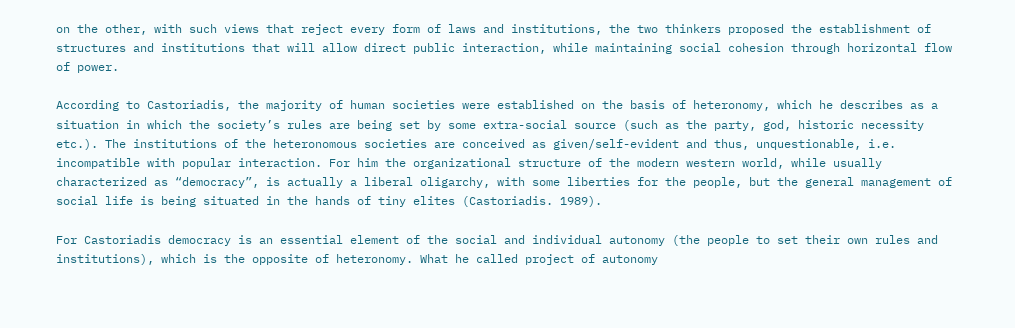on the other, with such views that reject every form of laws and institutions, the two thinkers proposed the establishment of structures and institutions that will allow direct public interaction, while maintaining social cohesion through horizontal flow of power.

According to Castoriadis, the majority of human societies were established on the basis of heteronomy, which he describes as a situation in which the society’s rules are being set by some extra-social source (such as the party, god, historic necessity etc.). The institutions of the heteronomous societies are conceived as given/self-evident and thus, unquestionable, i.e. incompatible with popular interaction. For him the organizational structure of the modern western world, while usually characterized as “democracy”, is actually a liberal oligarchy, with some liberties for the people, but the general management of social life is being situated in the hands of tiny elites (Castoriadis. 1989).

For Castoriadis democracy is an essential element of the social and individual autonomy (the people to set their own rules and institutions), which is the opposite of heteronomy. What he called project of autonomy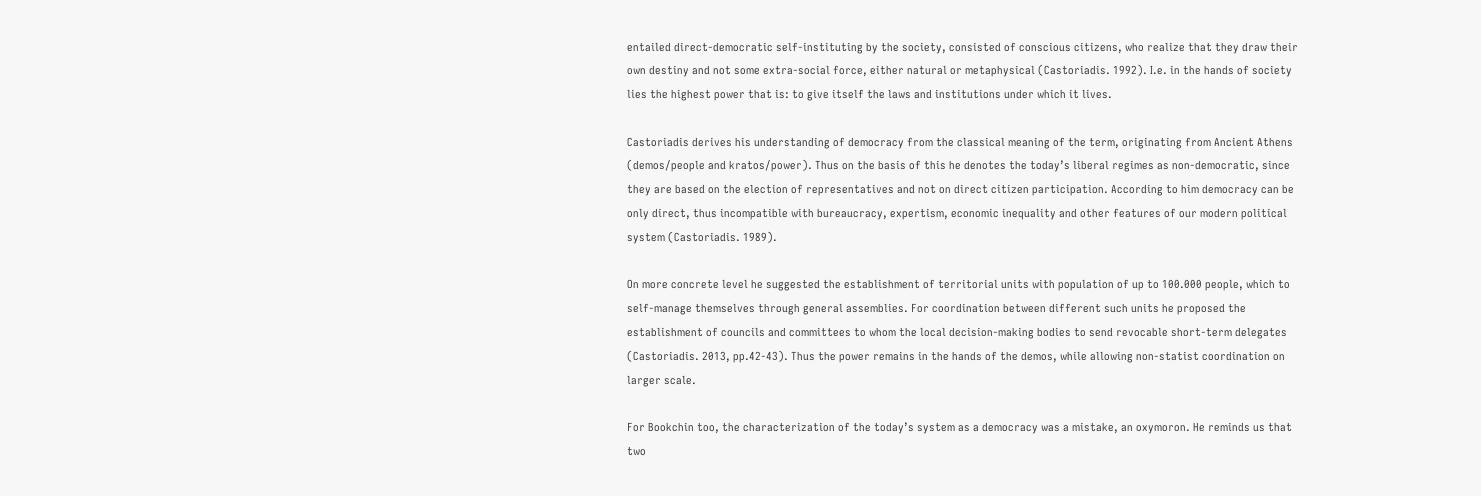entailed direct-democratic self-instituting by the society, consisted of conscious citizens, who realize that they draw their own destiny and not some extra-social force, either natural or metaphysical (Castoriadis. 1992). I.e. in the hands of society lies the highest power that is: to give itself the laws and institutions under which it lives.

Castoriadis derives his understanding of democracy from the classical meaning of the term, originating from Ancient Athens (demos/people and kratos/power). Thus on the basis of this he denotes the today’s liberal regimes as non-democratic, since they are based on the election of representatives and not on direct citizen participation. According to him democracy can be only direct, thus incompatible with bureaucracy, expertism, economic inequality and other features of our modern political system (Castoriadis. 1989).

On more concrete level he suggested the establishment of territorial units with population of up to 100.000 people, which to self-manage themselves through general assemblies. For coordination between different such units he proposed the establishment of councils and committees to whom the local decision-making bodies to send revocable short-term delegates (Castoriadis. 2013, pp.42-43). Thus the power remains in the hands of the demos, while allowing non-statist coordination on larger scale.

For Bookchin too, the characterization of the today’s system as a democracy was a mistake, an oxymoron. He reminds us that two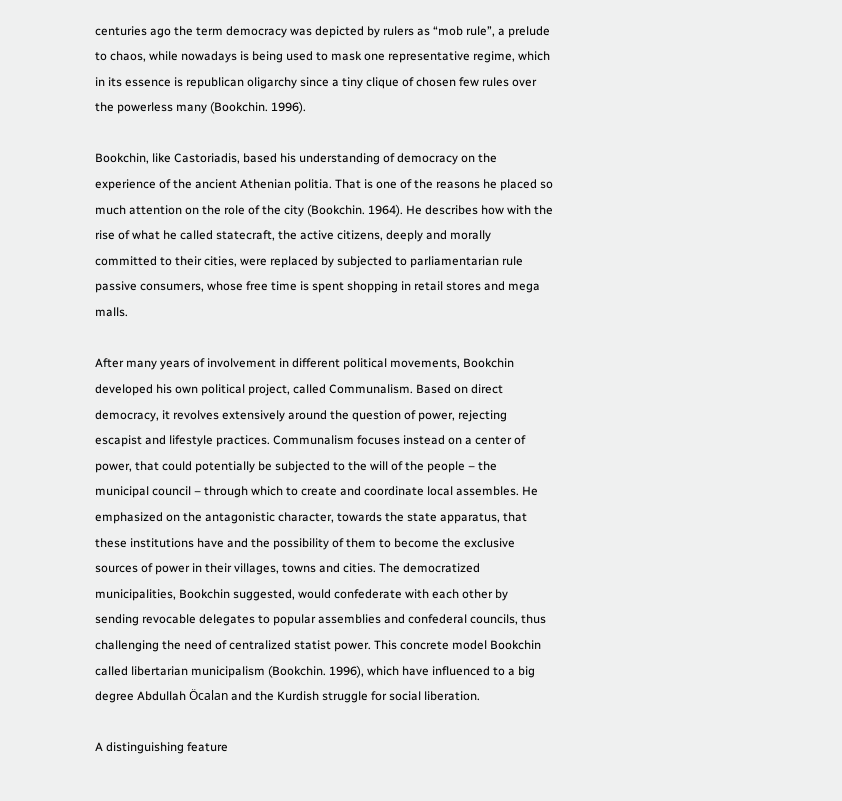centuries ago the term democracy was depicted by rulers as “mob rule”, a prelude to chaos, while nowadays is being used to mask one representative regime, which in its essence is republican oligarchy since a tiny clique of chosen few rules over the powerless many (Bookchin. 1996).

Bookchin, like Castoriadis, based his understanding of democracy on the experience of the ancient Athenian politia. That is one of the reasons he placed so much attention on the role of the city (Bookchin. 1964). He describes how with the rise of what he called statecraft, the active citizens, deeply and morally committed to their cities, were replaced by subjected to parliamentarian rule passive consumers, whose free time is spent shopping in retail stores and mega malls.

After many years of involvement in different political movements, Bookchin developed his own political project, called Communalism. Based on direct democracy, it revolves extensively around the question of power, rejecting escapist and lifestyle practices. Communalism focuses instead on a center of power, that could potentially be subjected to the will of the people – the municipal council – through which to create and coordinate local assembles. He emphasized on the antagonistic character, towards the state apparatus, that these institutions have and the possibility of them to become the exclusive sources of power in their villages, towns and cities. The democratized municipalities, Bookchin suggested, would confederate with each other by sending revocable delegates to popular assemblies and confederal councils, thus challenging the need of centralized statist power. This concrete model Bookchin called libertarian municipalism (Bookchin. 1996), which have influenced to a big degree Abdullah Öcalan and the Kurdish struggle for social liberation.

A distinguishing feature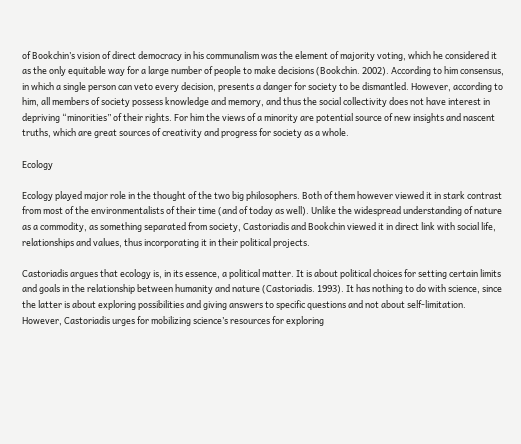of Bookchin’s vision of direct democracy in his communalism was the element of majority voting, which he considered it as the only equitable way for a large number of people to make decisions (Bookchin. 2002). According to him consensus, in which a single person can veto every decision, presents a danger for society to be dismantled. However, according to him, all members of society possess knowledge and memory, and thus the social collectivity does not have interest in depriving “minorities” of their rights. For him the views of a minority are potential source of new insights and nascent truths, which are great sources of creativity and progress for society as a whole.

Ecology

Ecology played major role in the thought of the two big philosophers. Both of them however viewed it in stark contrast from most of the environmentalists of their time (and of today as well). Unlike the widespread understanding of nature as a commodity, as something separated from society, Castoriadis and Bookchin viewed it in direct link with social life, relationships and values, thus incorporating it in their political projects.

Castoriadis argues that ecology is, in its essence, a political matter. It is about political choices for setting certain limits and goals in the relationship between humanity and nature (Castoriadis. 1993). It has nothing to do with science, since the latter is about exploring possibilities and giving answers to specific questions and not about self-limitation. However, Castoriadis urges for mobilizing science’s resources for exploring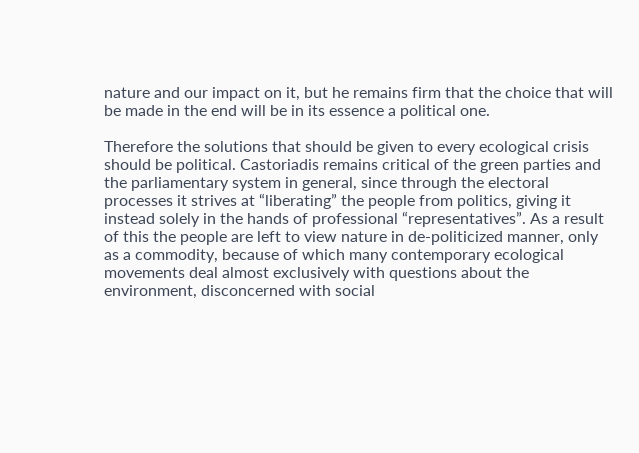nature and our impact on it, but he remains firm that the choice that will be made in the end will be in its essence a political one.

Therefore the solutions that should be given to every ecological crisis should be political. Castoriadis remains critical of the green parties and the parliamentary system in general, since through the electoral processes it strives at “liberating” the people from politics, giving it instead solely in the hands of professional “representatives”. As a result of this the people are left to view nature in de-politicized manner, only as a commodity, because of which many contemporary ecological movements deal almost exclusively with questions about the environment, disconcerned with social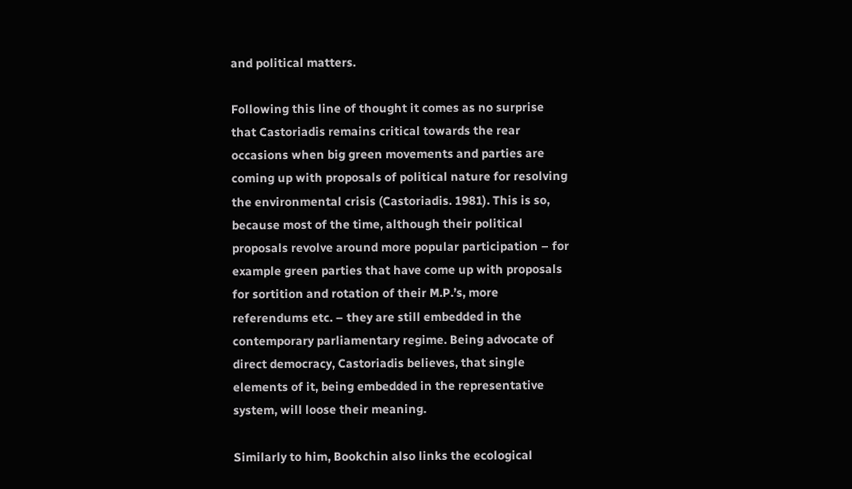and political matters.

Following this line of thought it comes as no surprise that Castoriadis remains critical towards the rear occasions when big green movements and parties are coming up with proposals of political nature for resolving the environmental crisis (Castoriadis. 1981). This is so, because most of the time, although their political proposals revolve around more popular participation – for example green parties that have come up with proposals for sortition and rotation of their M.P.’s, more referendums etc. – they are still embedded in the contemporary parliamentary regime. Being advocate of direct democracy, Castoriadis believes, that single elements of it, being embedded in the representative system, will loose their meaning.

Similarly to him, Bookchin also links the ecological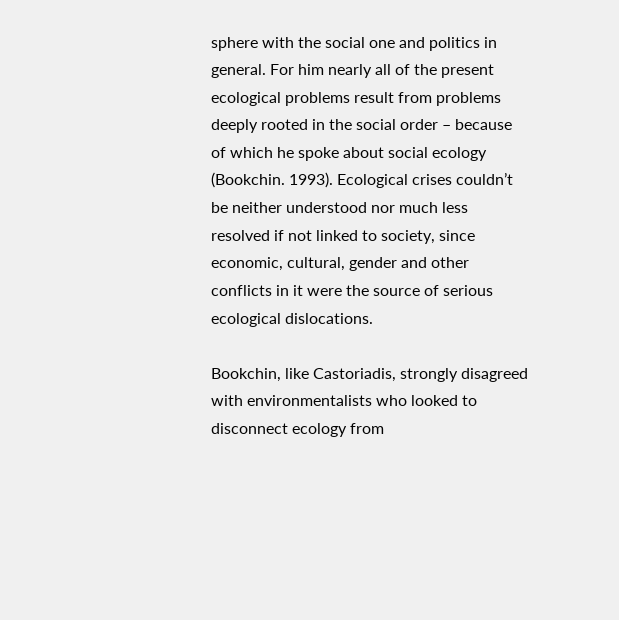sphere with the social one and politics in general. For him nearly all of the present ecological problems result from problems deeply rooted in the social order – because of which he spoke about social ecology (Bookchin. 1993). Ecological crises couldn’t be neither understood nor much less resolved if not linked to society, since economic, cultural, gender and other conflicts in it were the source of serious ecological dislocations.

Bookchin, like Castoriadis, strongly disagreed with environmentalists who looked to disconnect ecology from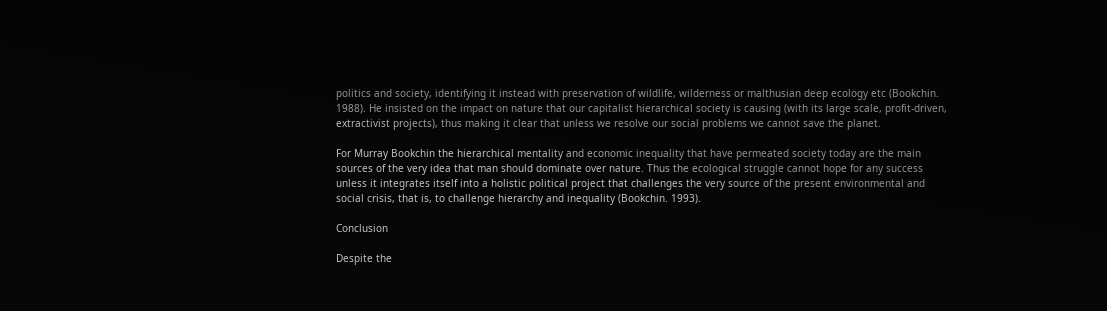politics and society, identifying it instead with preservation of wildlife, wilderness or malthusian deep ecology etc (Bookchin. 1988). He insisted on the impact on nature that our capitalist hierarchical society is causing (with its large scale, profit-driven, extractivist projects), thus making it clear that unless we resolve our social problems we cannot save the planet.

For Murray Bookchin the hierarchical mentality and economic inequality that have permeated society today are the main sources of the very idea that man should dominate over nature. Thus the ecological struggle cannot hope for any success unless it integrates itself into a holistic political project that challenges the very source of the present environmental and social crisis, that is, to challenge hierarchy and inequality (Bookchin. 1993).

Conclusion

Despite the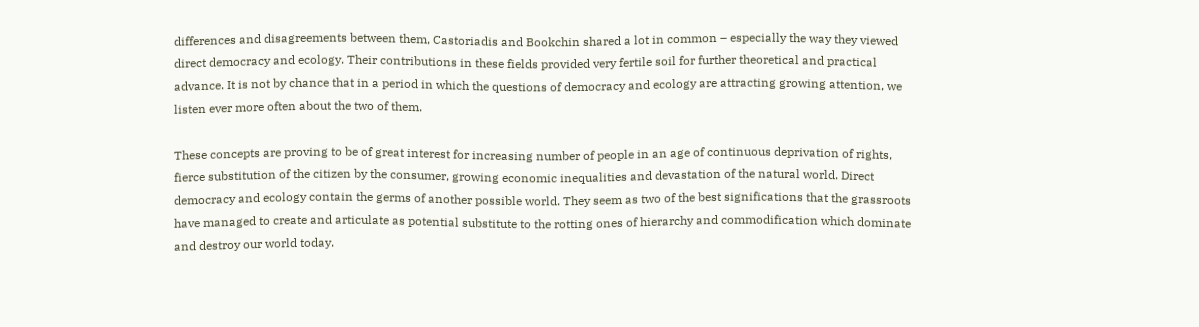differences and disagreements between them, Castoriadis and Bookchin shared a lot in common – especially the way they viewed direct democracy and ecology. Their contributions in these fields provided very fertile soil for further theoretical and practical advance. It is not by chance that in a period in which the questions of democracy and ecology are attracting growing attention, we listen ever more often about the two of them.

These concepts are proving to be of great interest for increasing number of people in an age of continuous deprivation of rights, fierce substitution of the citizen by the consumer, growing economic inequalities and devastation of the natural world. Direct democracy and ecology contain the germs of another possible world. They seem as two of the best significations that the grassroots have managed to create and articulate as potential substitute to the rotting ones of hierarchy and commodification which dominate and destroy our world today.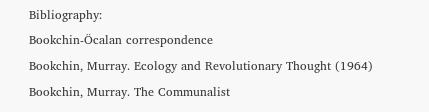Bibliography:
Bookchin-Öcalan correspondence
Bookchin, Murray. Ecology and Revolutionary Thought (1964)
Bookchin, Murray. The Communalist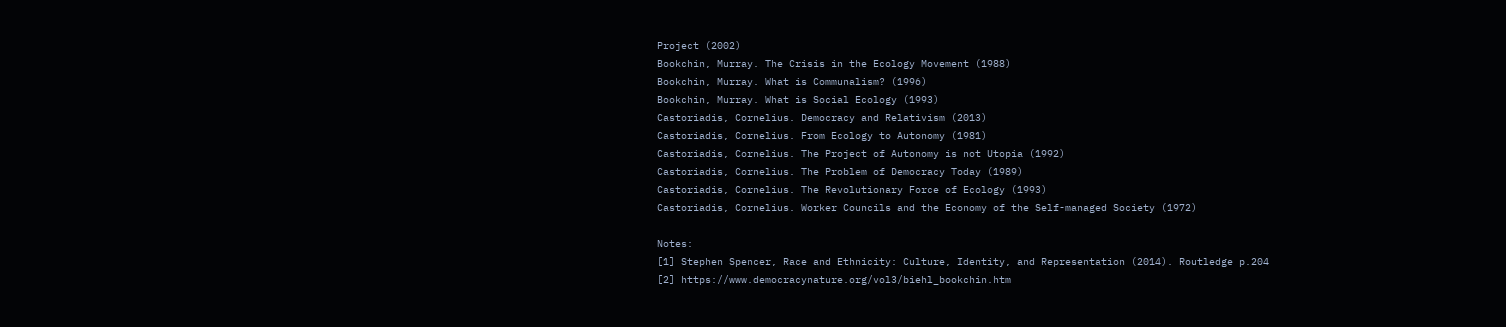Project (2002)
Bookchin, Murray. The Crisis in the Ecology Movement (1988)
Bookchin, Murray. What is Communalism? (1996)
Bookchin, Murray. What is Social Ecology (1993)
Castoriadis, Cornelius. Democracy and Relativism (2013)
Castoriadis, Cornelius. From Ecology to Autonomy (1981)
Castoriadis, Cornelius. The Project of Autonomy is not Utopia (1992)
Castoriadis, Cornelius. The Problem of Democracy Today (1989)
Castoriadis, Cornelius. The Revolutionary Force of Ecology (1993)
Castoriadis, Cornelius. Worker Councils and the Economy of the Self-managed Society (1972)

Notes:
[1] Stephen Spencer, Race and Ethnicity: Culture, Identity, and Representation (2014). Routledge p.204
[2] https://www.democracynature.org/vol3/biehl_bookchin.htm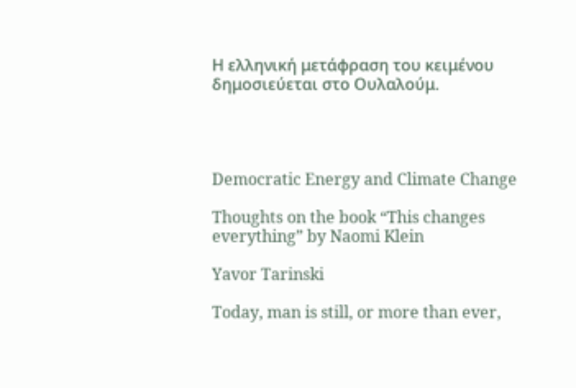Η ελληνική μετάφραση του κειμένου δημοσιεύεται στο Ουλαλούμ.




Democratic Energy and Climate Change

Thoughts on the book “This changes everything” by Naomi Klein

Yavor Tarinski

Today, man is still, or more than ever,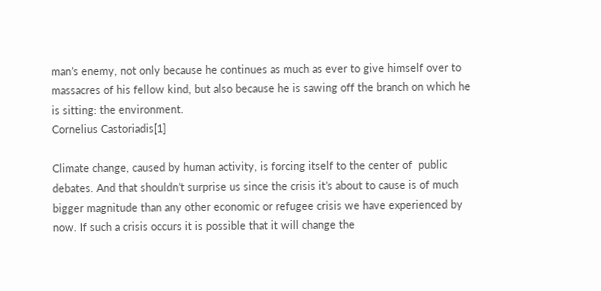man’s enemy, not only because he continues as much as ever to give himself over to massacres of his fellow kind, but also because he is sawing off the branch on which he is sitting: the environment.
Cornelius Castoriadis[1]

Climate change, caused by human activity, is forcing itself to the center of  public debates. And that shouldn’t surprise us since the crisis it’s about to cause is of much bigger magnitude than any other economic or refugee crisis we have experienced by now. If such a crisis occurs it is possible that it will change the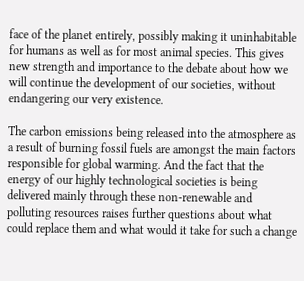face of the planet entirely, possibly making it uninhabitable for humans as well as for most animal species. This gives new strength and importance to the debate about how we will continue the development of our societies, without endangering our very existence.

The carbon emissions being released into the atmosphere as a result of burning fossil fuels are amongst the main factors responsible for global warming. And the fact that the energy of our highly technological societies is being delivered mainly through these non-renewable and polluting resources raises further questions about what could replace them and what would it take for such a change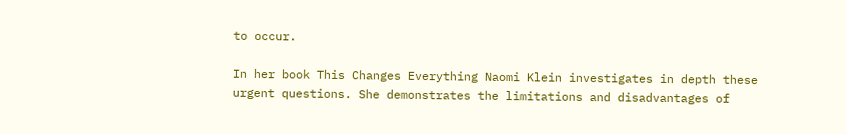to occur.

In her book This Changes Everything Naomi Klein investigates in depth these urgent questions. She demonstrates the limitations and disadvantages of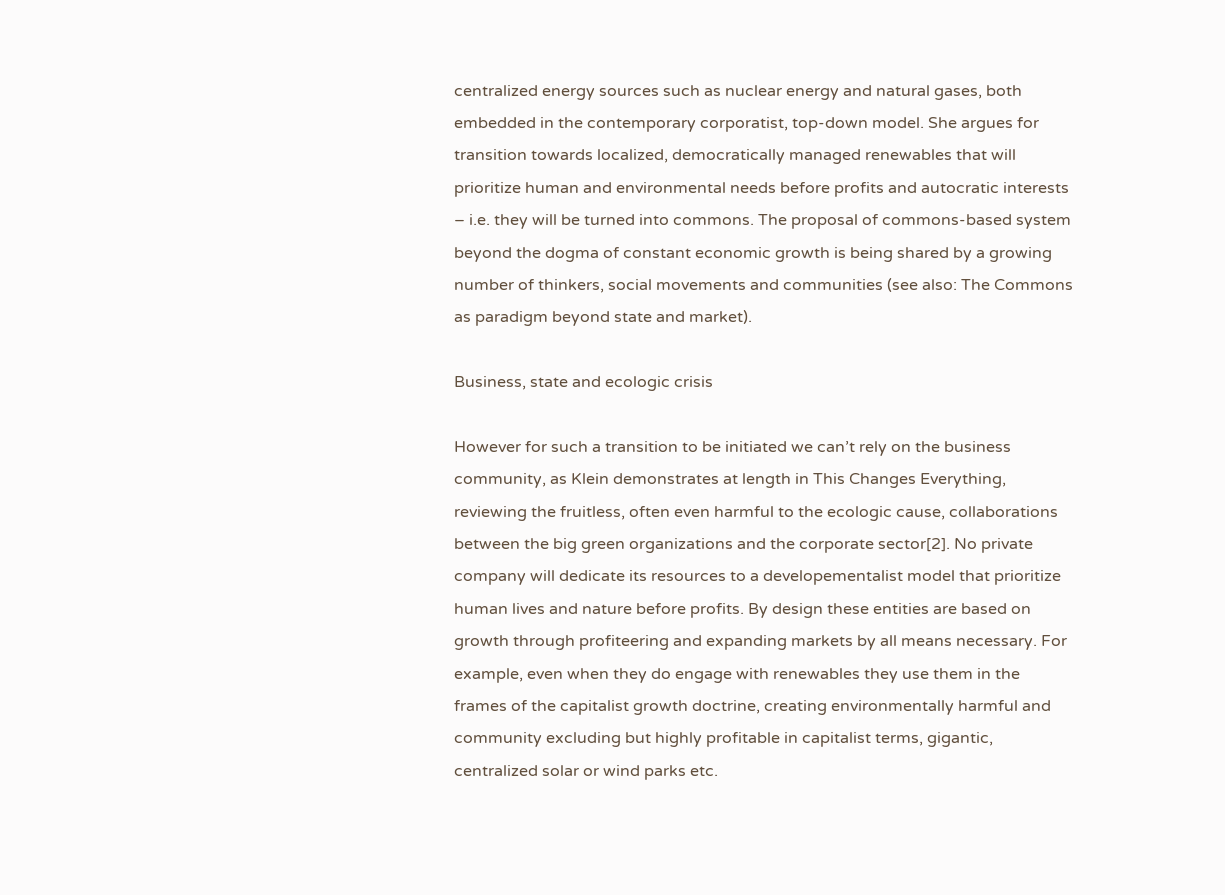centralized energy sources such as nuclear energy and natural gases, both embedded in the contemporary corporatist, top-down model. She argues for transition towards localized, democratically managed renewables that will prioritize human and environmental needs before profits and autocratic interests – i.e. they will be turned into commons. The proposal of commons-based system beyond the dogma of constant economic growth is being shared by a growing number of thinkers, social movements and communities (see also: The Commons as paradigm beyond state and market).

Business, state and ecologic crisis

However for such a transition to be initiated we can’t rely on the business community, as Klein demonstrates at length in This Changes Everything, reviewing the fruitless, often even harmful to the ecologic cause, collaborations between the big green organizations and the corporate sector[2]. No private company will dedicate its resources to a developementalist model that prioritize human lives and nature before profits. By design these entities are based on growth through profiteering and expanding markets by all means necessary. For example, even when they do engage with renewables they use them in the frames of the capitalist growth doctrine, creating environmentally harmful and community excluding but highly profitable in capitalist terms, gigantic, centralized solar or wind parks etc.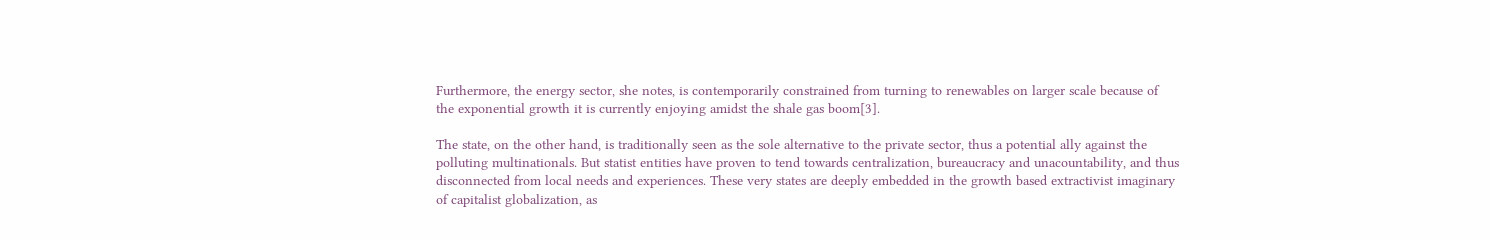Furthermore, the energy sector, she notes, is contemporarily constrained from turning to renewables on larger scale because of the exponential growth it is currently enjoying amidst the shale gas boom[3].

The state, on the other hand, is traditionally seen as the sole alternative to the private sector, thus a potential ally against the polluting multinationals. But statist entities have proven to tend towards centralization, bureaucracy and unacountability, and thus disconnected from local needs and experiences. These very states are deeply embedded in the growth based extractivist imaginary of capitalist globalization, as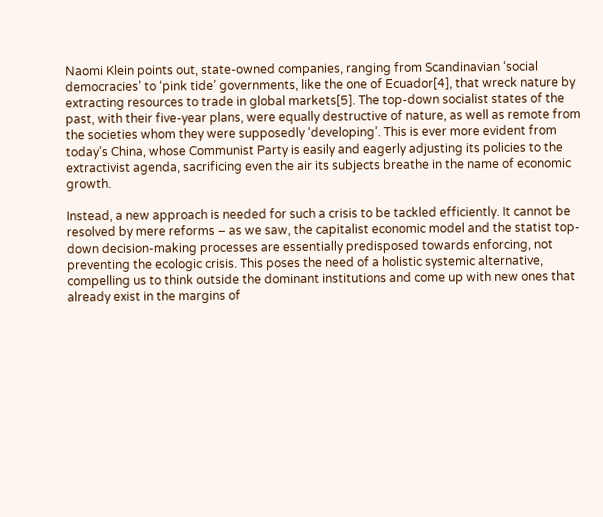Naomi Klein points out, state-owned companies, ranging from Scandinavian ‘social democracies’ to ‘pink tide’ governments, like the one of Ecuador[4], that wreck nature by extracting resources to trade in global markets[5]. The top-down socialist states of the past, with their five-year plans, were equally destructive of nature, as well as remote from the societies whom they were supposedly ‘developing’. This is ever more evident from today’s China, whose Communist Party is easily and eagerly adjusting its policies to the extractivist agenda, sacrificing even the air its subjects breathe in the name of economic growth.

Instead, a new approach is needed for such a crisis to be tackled efficiently. It cannot be resolved by mere reforms – as we saw, the capitalist economic model and the statist top-down decision-making processes are essentially predisposed towards enforcing, not preventing the ecologic crisis. This poses the need of a holistic systemic alternative, compelling us to think outside the dominant institutions and come up with new ones that already exist in the margins of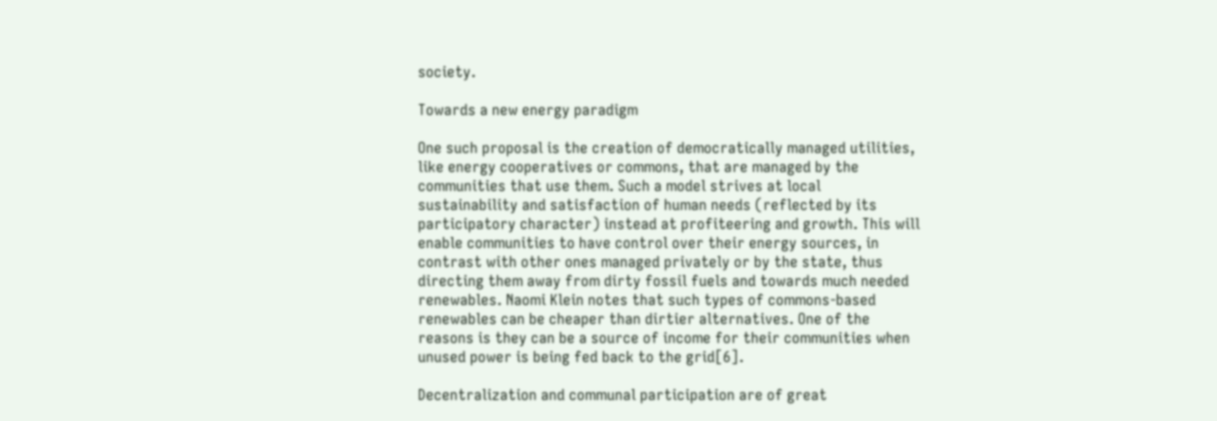society.

Towards a new energy paradigm

One such proposal is the creation of democratically managed utilities, like energy cooperatives or commons, that are managed by the communities that use them. Such a model strives at local sustainability and satisfaction of human needs (reflected by its participatory character) instead at profiteering and growth. This will enable communities to have control over their energy sources, in contrast with other ones managed privately or by the state, thus directing them away from dirty fossil fuels and towards much needed renewables. Naomi Klein notes that such types of commons-based renewables can be cheaper than dirtier alternatives. One of the reasons is they can be a source of income for their communities when unused power is being fed back to the grid[6].

Decentralization and communal participation are of great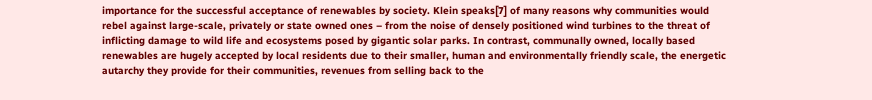importance for the successful acceptance of renewables by society. Klein speaks[7] of many reasons why communities would rebel against large-scale, privately or state owned ones – from the noise of densely positioned wind turbines to the threat of inflicting damage to wild life and ecosystems posed by gigantic solar parks. In contrast, communally owned, locally based renewables are hugely accepted by local residents due to their smaller, human and environmentally friendly scale, the energetic autarchy they provide for their communities, revenues from selling back to the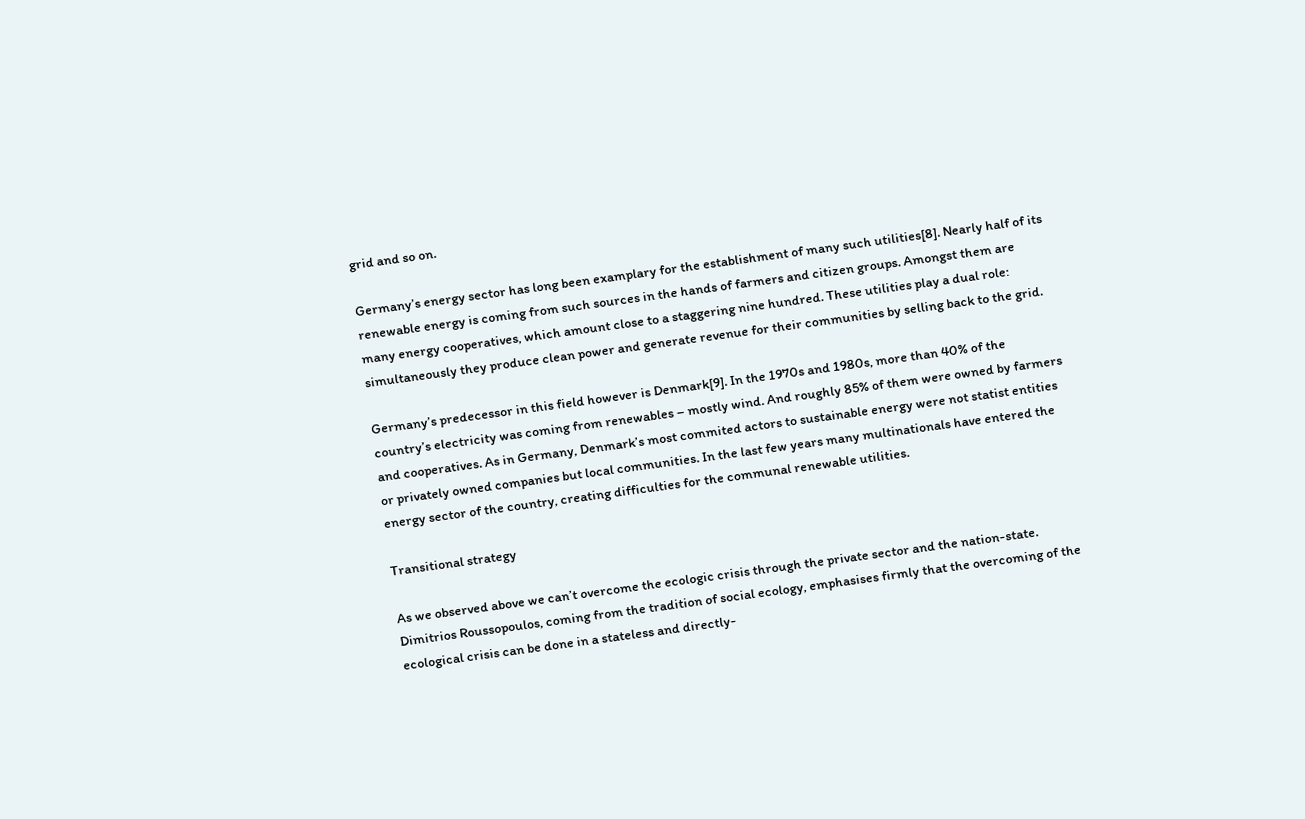grid and so on.

Germany’s energy sector has long been examplary for the establishment of many such utilities[8]. Nearly half of its renewable energy is coming from such sources in the hands of farmers and citizen groups. Amongst them are many energy cooperatives, which amount close to a staggering nine hundred. These utilities play a dual role: simultaneously they produce clean power and generate revenue for their communities by selling back to the grid.

Germany’s predecessor in this field however is Denmark[9]. In the 1970s and 1980s, more than 40% of the country’s electricity was coming from renewables – mostly wind. And roughly 85% of them were owned by farmers and cooperatives. As in Germany, Denmark’s most commited actors to sustainable energy were not statist entities or privately owned companies but local communities. In the last few years many multinationals have entered the energy sector of the country, creating difficulties for the communal renewable utilities.

Transitional strategy

As we observed above we can’t overcome the ecologic crisis through the private sector and the nation-state. Dimitrios Roussopoulos, coming from the tradition of social ecology, emphasises firmly that the overcoming of the ecological crisis can be done in a stateless and directly-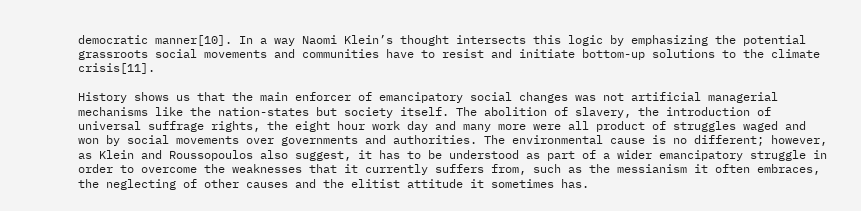democratic manner[10]. In a way Naomi Klein’s thought intersects this logic by emphasizing the potential grassroots social movements and communities have to resist and initiate bottom-up solutions to the climate crisis[11].

History shows us that the main enforcer of emancipatory social changes was not artificial managerial mechanisms like the nation-states but society itself. The abolition of slavery, the introduction of universal suffrage rights, the eight hour work day and many more were all product of struggles waged and won by social movements over governments and authorities. The environmental cause is no different; however, as Klein and Roussopoulos also suggest, it has to be understood as part of a wider emancipatory struggle in order to overcome the weaknesses that it currently suffers from, such as the messianism it often embraces, the neglecting of other causes and the elitist attitude it sometimes has.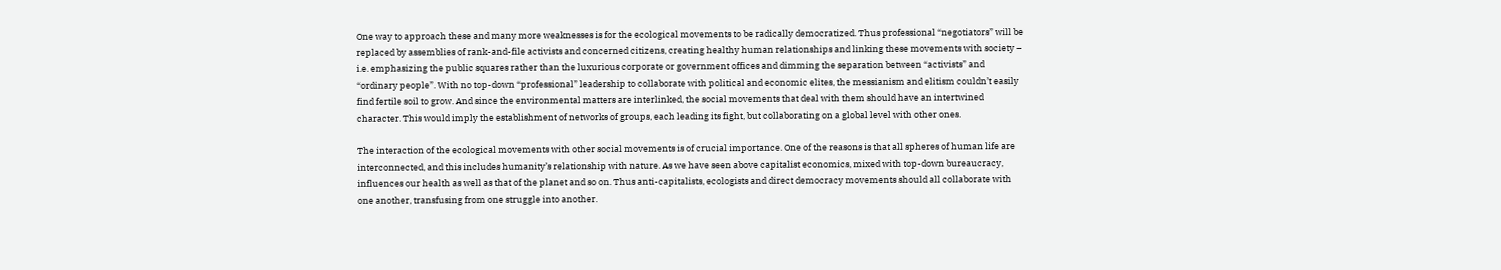One way to approach these and many more weaknesses is for the ecological movements to be radically democratized. Thus professional “negotiators” will be replaced by assemblies of rank-and-file activists and concerned citizens, creating healthy human relationships and linking these movements with society – i.e. emphasizing the public squares rather than the luxurious corporate or government offices and dimming the separation between “activists” and “ordinary people”. With no top-down “professional” leadership to collaborate with political and economic elites, the messianism and elitism couldn’t easily find fertile soil to grow. And since the environmental matters are interlinked, the social movements that deal with them should have an intertwined character. This would imply the establishment of networks of groups, each leading its fight, but collaborating on a global level with other ones.

The interaction of the ecological movements with other social movements is of crucial importance. One of the reasons is that all spheres of human life are interconnected, and this includes humanity’s relationship with nature. As we have seen above capitalist economics, mixed with top-down bureaucracy, influences our health as well as that of the planet and so on. Thus anti-capitalists, ecologists and direct democracy movements should all collaborate with one another, transfusing from one struggle into another.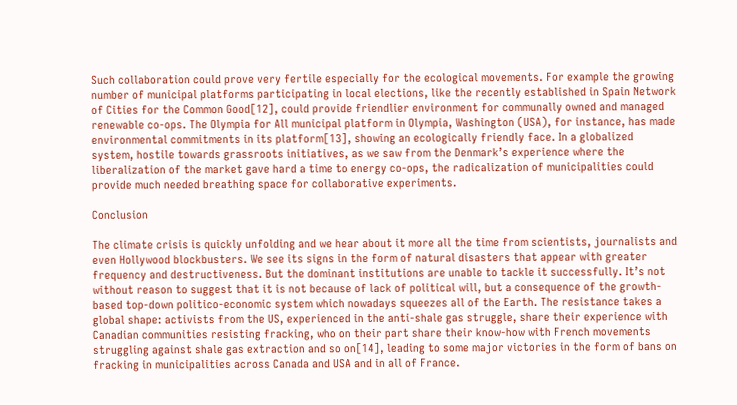Such collaboration could prove very fertile especially for the ecological movements. For example the growing number of municipal platforms participating in local elections, like the recently established in Spain Network of Cities for the Common Good[12], could provide friendlier environment for communally owned and managed renewable co-ops. The Olympia for All municipal platform in Olympia, Washington (USA), for instance, has made environmental commitments in its platform[13], showing an ecologically friendly face. In a globalized system, hostile towards grassroots initiatives, as we saw from the Denmark’s experience where the liberalization of the market gave hard a time to energy co-ops, the radicalization of municipalities could provide much needed breathing space for collaborative experiments.

Conclusion

The climate crisis is quickly unfolding and we hear about it more all the time from scientists, journalists and even Hollywood blockbusters. We see its signs in the form of natural disasters that appear with greater frequency and destructiveness. But the dominant institutions are unable to tackle it successfully. It’s not without reason to suggest that it is not because of lack of political will, but a consequence of the growth-based top-down politico-economic system which nowadays squeezes all of the Earth. The resistance takes a global shape: activists from the US, experienced in the anti-shale gas struggle, share their experience with Canadian communities resisting fracking, who on their part share their know-how with French movements struggling against shale gas extraction and so on[14], leading to some major victories in the form of bans on fracking in municipalities across Canada and USA and in all of France.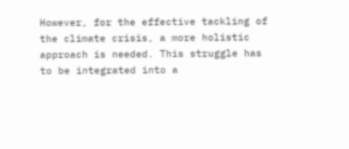However, for the effective tackling of the climate crisis, a more holistic approach is needed. This struggle has to be integrated into a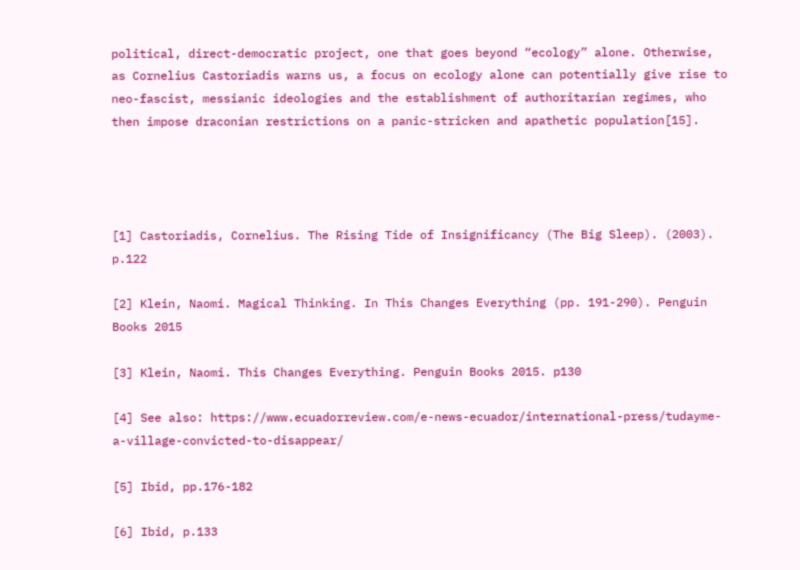political, direct-democratic project, one that goes beyond “ecology” alone. Otherwise, as Cornelius Castoriadis warns us, a focus on ecology alone can potentially give rise to neo-fascist, messianic ideologies and the establishment of authoritarian regimes, who then impose draconian restrictions on a panic-stricken and apathetic population[15].




[1] Castoriadis, Cornelius. The Rising Tide of Insignificancy (The Big Sleep). (2003). p.122

[2] Klein, Naomi. Magical Thinking. In This Changes Everything (pp. 191-290). Penguin Books 2015

[3] Klein, Naomi. This Changes Everything. Penguin Books 2015. p130

[4] See also: https://www.ecuadorreview.com/e-news-ecuador/international-press/tudayme-a-village-convicted-to-disappear/

[5] Ibid, pp.176-182

[6] Ibid, p.133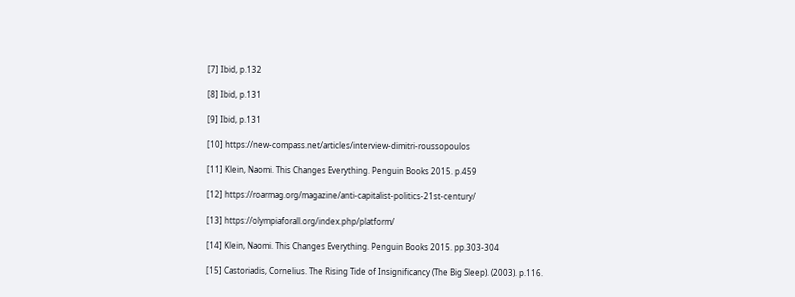[7] Ibid, p.132

[8] Ibid, p.131

[9] Ibid, p.131

[10] https://new-compass.net/articles/interview-dimitri-roussopoulos

[11] Klein, Naomi. This Changes Everything. Penguin Books 2015. p.459

[12] https://roarmag.org/magazine/anti-capitalist-politics-21st-century/

[13] https://olympiaforall.org/index.php/platform/

[14] Klein, Naomi. This Changes Everything. Penguin Books 2015. pp.303-304

[15] Castoriadis, Cornelius. The Rising Tide of Insignificancy (The Big Sleep). (2003). p.116.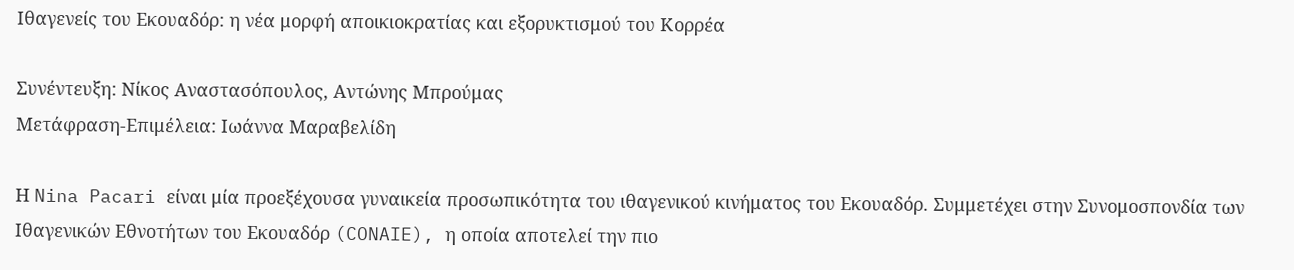Ιθαγενείς του Εκουαδόρ: η νέα μορφή αποικιοκρατίας και εξορυκτισμού του Κορρέα

Συνέντευξη: Νίκος Αναστασόπουλος, Αντώνης Μπρούμας
Μετάφραση-Επιμέλεια: Ιωάννα Μαραβελίδη

Η Nina Pacari είναι μία προεξέχουσα γυναικεία προσωπικότητα του ιθαγενικού κινήματος του Εκουαδόρ. Συμμετέχει στην Συνομοσπονδία των Ιθαγενικών Εθνοτήτων του Εκουαδόρ (CONAIE), η οποία αποτελεί την πιο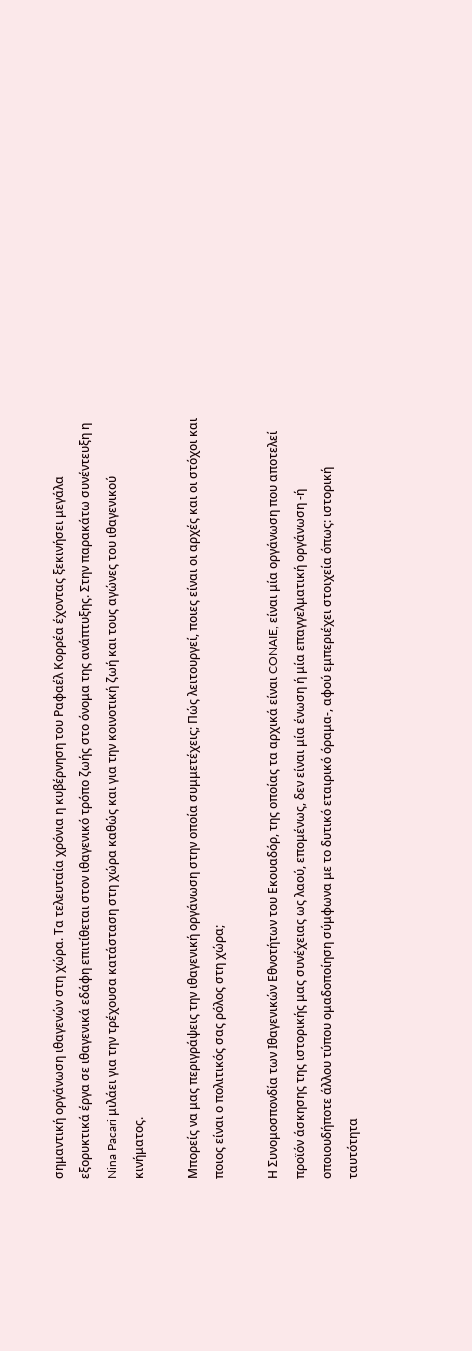σημαντική οργάνωση ιθαγενών στη χώρα. Τα τελευταία χρόνια η κυβέρνηση του Ραφαέλ Κορρέα έχοντας ξεκινήσει μεγάλα εξορυκτικά έργα σε ιθαγενικά εδάφη επιτίθεται στον ιθαγενικό τρόπο ζωής στο όνομα της ανάπτυξης. Στην παρακάτω συνέντευξη η Nina Pacari μιλάει για την τρέχουσα κατάσταση στη χώρα καθώς και για την κοινοτική ζωή και τους αγώνες του ιθαγενικού κινήματος.

Μπορείς να μας περιγράψεις την ιθαγενική οργάνωση στην οποία συμμετέχεις; Πώς λειτουργεί, ποιες είναι οι αρχές και οι στόχοι και ποιος είναι ο πολιτικός σας ρόλος στη χώρα;

Η Συνομοσπονδία των Ιθαγενικών Εθνοτήτων του Εκουαδόρ, της οποίας τα αρχικά είναι CONAIE, είναι μία οργάνωση που αποτελεί προϊόν άσκησης της ιστορικής μας συνέχειας ως λαού, επομένως, δεν είναι μία ένωση ή μία επαγγελματική οργάνωση -ή οποιουδήποτε άλλου τύπου ομαδοποίηση σύμφωνα με το δυτικό εταιρικό όραμα-, αφού εμπεριέχει στοιχεία όπως: ιστορική ταυτότητα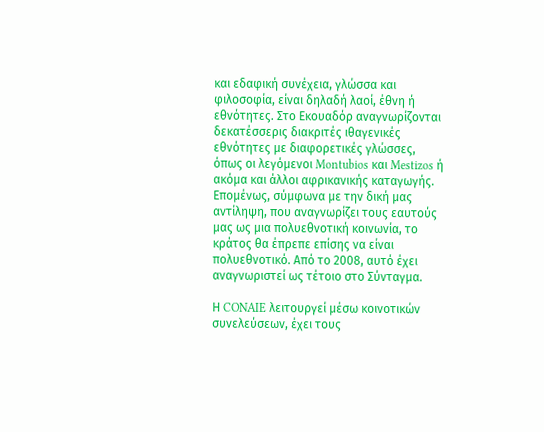και εδαφική συνέχεια, γλώσσα και φιλοσοφία, είναι δηλαδή λαοί, έθνη ή εθνότητες. Στο Εκουαδόρ αναγνωρίζονται δεκατέσσερις διακριτές ιθαγενικές εθνότητες με διαφορετικές γλώσσες, όπως οι λεγόμενοι Montubios και Mestizos ή ακόμα και άλλοι αφρικανικής καταγωγής. Επομένως, σύμφωνα με την δική μας αντίληψη, που αναγνωρίζει τους εαυτούς μας ως μια πολυεθνοτική κοινωνία, το κράτος θα έπρεπε επίσης να είναι πολυεθνοτικό. Από το 2008, αυτό έχει αναγνωριστεί ως τέτοιο στο Σύνταγμα.

Η CONAIE λειτουργεί μέσω κοινοτικών συνελεύσεων, έχει τους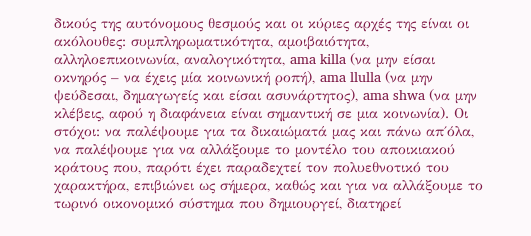δικούς της αυτόνομους θεσμούς και οι κύριες αρχές της είναι οι ακόλουθες: συμπληρωματικότητα, αμοιβαιότητα, αλληλοεπικοινωνία, αναλογικότητα, ama killa (να μην είσαι οκνηρός – να έχεις μία κοινωνική ροπή), ama llulla (να μην ψεύδεσαι, δημαγωγείς και είσαι ασυνάρτητος), ama shwa (να μην κλέβεις, αφού η διαφάνεια είναι σημαντική σε μια κοινωνία). Οι στόχοι: να παλέψουμε για τα δικαιώματά μας και πάνω απ΄όλα, να παλέψουμε για να αλλάξουμε το μοντέλο του αποικιακού κράτους που, παρότι έχει παραδεχτεί τον πολυεθνοτικό του χαρακτήρα, επιβιώνει ως σήμερα, καθώς και για να αλλάξουμε το τωρινό οικονομικό σύστημα που δημιουργεί, διατηρεί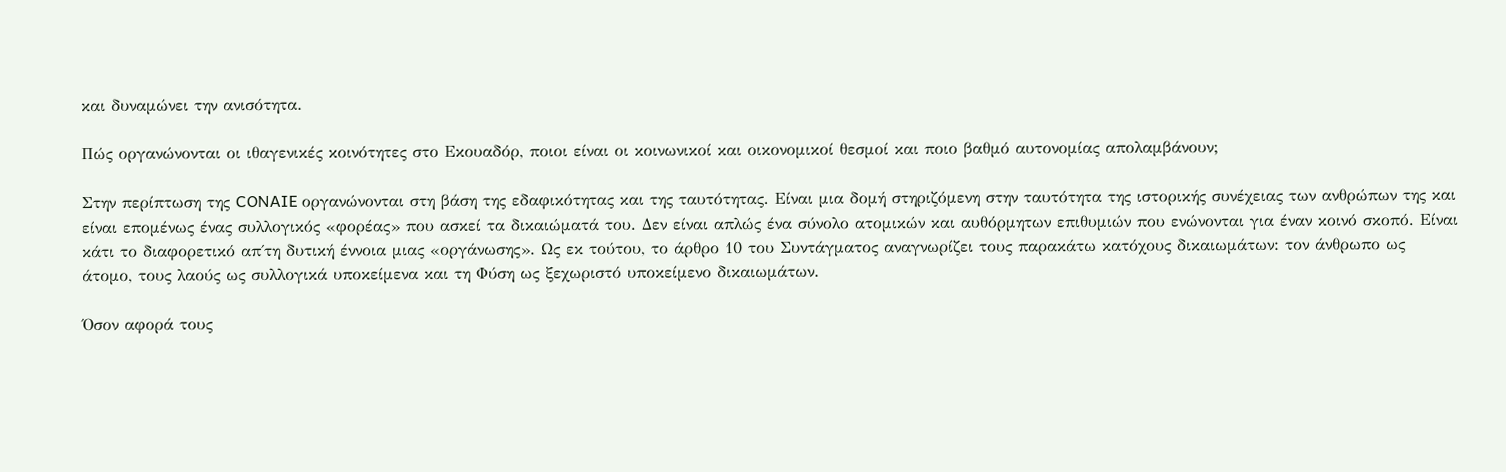και δυναμώνει την ανισότητα.

Πώς οργανώνονται οι ιθαγενικές κοινότητες στο Εκουαδόρ, ποιοι είναι οι κοινωνικοί και οικονομικοί θεσμοί και ποιο βαθμό αυτονομίας απολαμβάνουν;

Στην περίπτωση της CONAIE οργανώνονται στη βάση της εδαφικότητας και της ταυτότητας. Είναι μια δομή στηριζόμενη στην ταυτότητα της ιστορικής συνέχειας των ανθρώπων της και είναι επομένως ένας συλλογικός «φορέας» που ασκεί τα δικαιώματά του. Δεν είναι απλώς ένα σύνολο ατομικών και αυθόρμητων επιθυμιών που ενώνονται για έναν κοινό σκοπό. Είναι κάτι το διαφορετικό απ΄τη δυτική έννοια μιας «οργάνωσης». Ως εκ τούτου, το άρθρο 10 του Συντάγματος αναγνωρίζει τους παρακάτω κατόχους δικαιωμάτων: τον άνθρωπο ως άτομο, τους λαούς ως συλλογικά υποκείμενα και τη Φύση ως ξεχωριστό υποκείμενο δικαιωμάτων.

Όσον αφορά τους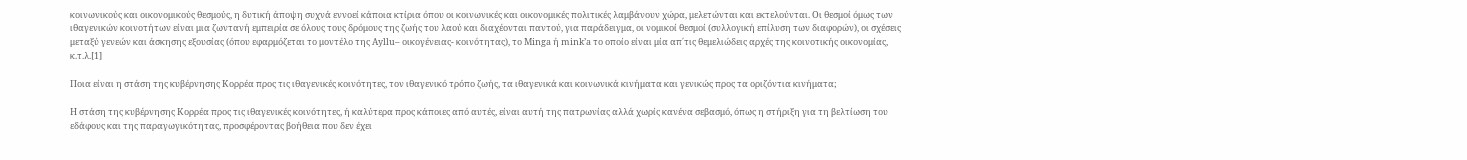κοινωνικούς και οικονομικούς θεσμούς, η δυτική άποψη συχνά εννοεί κάποια κτίρια όπου οι κοινωνικές και οικονομικές πολιτικές λαμβάνουν χώρα, μελετώνται και εκτελούνται. Οι θεσμοί όμως των ιθαγενικών κοινοτήτων είναι μια ζωντανή εμπειρία σε όλους τους δρόμους της ζωής του λαού και διαχέονται παντού, για παράδειγμα, οι νομικοί θεσμοί (συλλογική επίλυση των διαφορών), οι σχέσεις μεταξύ γενεών και άσκησης εξουσίας (όπου εφαρμόζεται το μοντέλο της Ayllu– οικογένειας- κοινότητας), το Minga ή mink’a το οποίο είναι μία απ΄τις θεμελιώδεις αρχές της κοινοτικής οικονομίας, κ.τ.λ.[1]

Ποια είναι η στάση της κυβέρνησης Κορρέα προς τις ιθαγενικές κοινότητες, τον ιθαγενικό τρόπο ζωής, τα ιθαγενικά και κοινωνικά κινήματα και γενικώς προς τα οριζόντια κινήματα;

Η στάση της κυβέρνησης Κορρέα προς τις ιθαγενικές κοινότητες, ή καλύτερα προς κάποιες από αυτές, είναι αυτή της πατρωνίας αλλά χωρίς κανένα σεβασμό, όπως η στήριξη για τη βελτίωση του εδάφους και της παραγωγικότητας, προσφέροντας βοήθεια που δεν έχει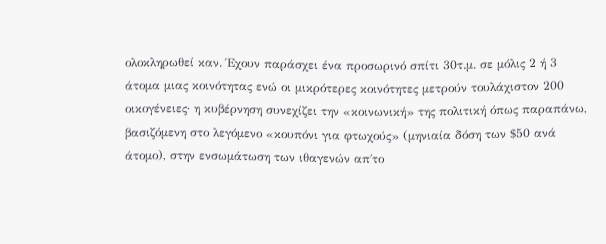ολοκληρωθεί καν. Έχουν παράσχει ένα προσωρινό σπίτι 30τ.μ. σε μόλις 2 ή 3 άτομα μιας κοινότητας ενώ οι μικρότερες κοινότητες μετρούν τουλάχιστον 200 οικογένειες· η κυβέρνηση συνεχίζει την «κοινωνική» της πολιτική όπως παραπάνω, βασιζόμενη στο λεγόμενο «κουπόνι για φτωχούς» (μηνιαία δόση των $50 ανά άτομο), στην ενσωμάτωση των ιθαγενών απ΄το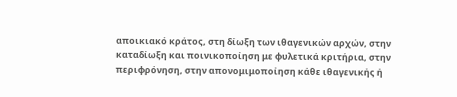αποικιακό κράτος, στη δίωξη των ιθαγενικών αρχών, στην καταδίωξη και ποινικοποίηση με φυλετικά κριτήρια, στην περιφρόνηση, στην απονομιμοποίηση κάθε ιθαγενικής ή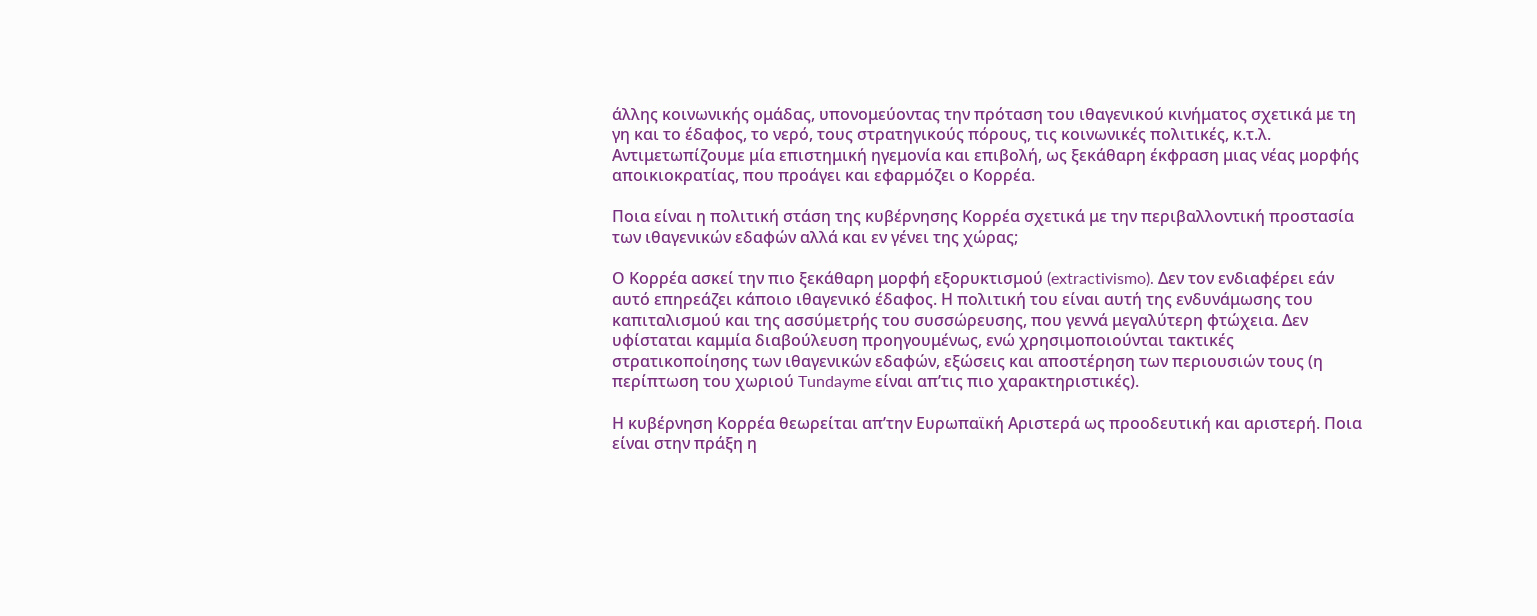άλλης κοινωνικής ομάδας, υπονομεύοντας την πρόταση του ιθαγενικού κινήματος σχετικά με τη γη και το έδαφος, το νερό, τους στρατηγικούς πόρους, τις κοινωνικές πολιτικές, κ.τ.λ. Αντιμετωπίζουμε μία επιστημική ηγεμονία και επιβολή, ως ξεκάθαρη έκφραση μιας νέας μορφής αποικιοκρατίας, που προάγει και εφαρμόζει ο Κορρέα.

Ποια είναι η πολιτική στάση της κυβέρνησης Κορρέα σχετικά με την περιβαλλοντική προστασία των ιθαγενικών εδαφών αλλά και εν γένει της χώρας;

Ο Κορρέα ασκεί την πιο ξεκάθαρη μορφή εξορυκτισμού (extractivismo). Δεν τον ενδιαφέρει εάν αυτό επηρεάζει κάποιο ιθαγενικό έδαφος. Η πολιτική του είναι αυτή της ενδυνάμωσης του καπιταλισμού και της ασσύμετρής του συσσώρευσης, που γεννά μεγαλύτερη φτώχεια. Δεν υφίσταται καμμία διαβούλευση προηγουμένως, ενώ χρησιμοποιούνται τακτικές στρατικοποίησης των ιθαγενικών εδαφών, εξώσεις και αποστέρηση των περιουσιών τους (η περίπτωση του χωριού Tundayme είναι απ’τις πιο χαρακτηριστικές).

Η κυβέρνηση Κορρέα θεωρείται απ’την Ευρωπαϊκή Αριστερά ως προοδευτική και αριστερή. Ποια είναι στην πράξη η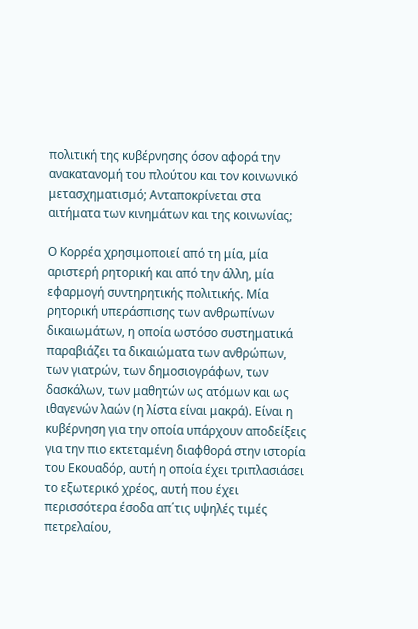πολιτική της κυβέρνησης όσον αφορά την ανακατανομή του πλούτου και τον κοινωνικό μετασχηματισμό; Ανταποκρίνεται στα αιτήματα των κινημάτων και της κοινωνίας;

Ο Κορρέα χρησιμοποιεί από τη μία, μία αριστερή ρητορική και από την άλλη, μία εφαρμογή συντηρητικής πολιτικής. Μία ρητορική υπεράσπισης των ανθρωπίνων δικαιωμάτων, η οποία ωστόσο συστηματικά παραβιάζει τα δικαιώματα των ανθρώπων, των γιατρών, των δημοσιογράφων, των δασκάλων, των μαθητών ως ατόμων και ως ιθαγενών λαών (η λίστα είναι μακρά). Είναι η κυβέρνηση για την οποία υπάρχουν αποδείξεις για την πιο εκτεταμένη διαφθορά στην ιστορία του Εκουαδόρ, αυτή η οποία έχει τριπλασιάσει το εξωτερικό χρέος, αυτή που έχει περισσότερα έσοδα απ΄τις υψηλές τιμές πετρελαίου,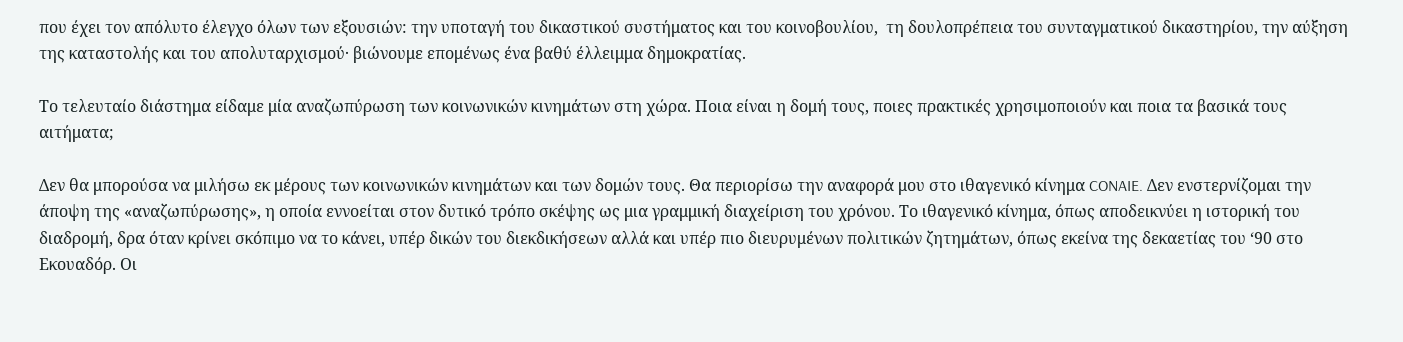που έχει τον απόλυτο έλεγχο όλων των εξουσιών: την υποταγή του δικαστικού συστήματος και του κοινοβουλίου,  τη δουλοπρέπεια του συνταγματικού δικαστηρίου, την αύξηση της καταστολής και του απολυταρχισμού· βιώνουμε επομένως ένα βαθύ έλλειμμα δημοκρατίας.

Το τελευταίο διάστημα είδαμε μία αναζωπύρωση των κοινωνικών κινημάτων στη χώρα. Ποια είναι η δομή τους, ποιες πρακτικές χρησιμοποιούν και ποια τα βασικά τους αιτήματα;

Δεν θα μπορούσα να μιλήσω εκ μέρους των κοινωνικών κινημάτων και των δομών τους. Θα περιορίσω την αναφορά μου στο ιθαγενικό κίνημα CONAIE. Δεν ενστερνίζομαι την άποψη της «αναζωπύρωσης», η οποία εννοείται στον δυτικό τρόπο σκέψης ως μια γραμμική διαχείριση του χρόνου. Το ιθαγενικό κίνημα, όπως αποδεικνύει η ιστορική του διαδρομή, δρα όταν κρίνει σκόπιμο να το κάνει, υπέρ δικών του διεκδικήσεων αλλά και υπέρ πιο διευρυμένων πολιτικών ζητημάτων, όπως εκείνα της δεκαετίας του ‘90 στο Εκουαδόρ. Οι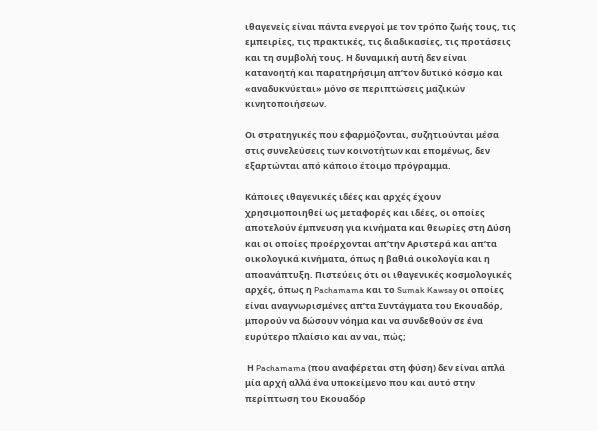ιθαγενείς είναι πάντα ενεργοί με τον τρόπο ζωής τους, τις εμπειρίες, τις πρακτικές, τις διαδικασίες, τις προτάσεις και τη συμβολή τους. Η δυναμική αυτή δεν είναι κατανοητή και παρατηρήσιμη απ’τον δυτικό κόσμο και «αναδυκνύεται» μόνο σε περιπτώσεις μαζικών κινητοποιήσεων.

Οι στρατηγικές που εφαρμόζονται, συζητιούνται μέσα στις συνελεύσεις των κοινοτήτων και επομένως, δεν εξαρτώνται από κάποιο έτοιμο πρόγραμμα.

Κάποιες ιθαγενικές ιδέες και αρχές έχουν χρησιμοποιηθεί ως μεταφορές και ιδέες, οι οποίες αποτελούν έμπνευση για κινήματα και θεωρίες στη Δύση και οι οποίες προέρχονται απ’την Αριστερά και απ’τα οικολογικά κινήματα, όπως η βαθιά οικολογία και η αποανάπτυξη. Πιστεύεις ότι οι ιθαγενικές κοσμολογικές αρχές, όπως η Pachamama και το Sumak Kawsay οι οποίες είναι αναγνωρισμένες απ’τα Συντάγματα του Εκουαδόρ, μπορούν να δώσουν νόημα και να συνδεθούν σε ένα ευρύτερο πλαίσιο και αν ναι, πώς;

 Η Pachamama (που αναφέρεται στη φύση) δεν είναι απλά μία αρχή αλλά ένα υποκείμενο που και αυτό στην περίπτωση του Εκουαδόρ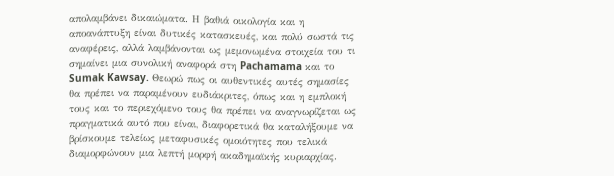απολαμβάνει δικαιώματα. Η βαθιά οικολογία και η αποανάπτυξη είναι δυτικές κατασκευές, και πολύ σωστά τις αναφέρεις, αλλά λαμβάνονται ως μεμονωμένα στοιχεία του τι σημαίνει μια συνολική αναφορά στη Pachamama και το Sumak Kawsay. Θεωρώ πως οι αυθεντικές αυτές σημασίες θα πρέπει να παραμένουν ευδιάκριτες, όπως και η εμπλοκή τους και το περιεχόμενο τους θα πρέπει να αναγνωρίζεται ως πραγματικά αυτό που είναι, διαφορετικά θα καταλήξουμε να βρίσκουμε τελείως μεταφυσικές ομοιότητες που τελικά διαμορφώνουν μια λεπτή μορφή ακαδημαϊκής κυριαρχίας.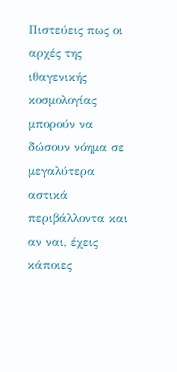Πιστεύεις πως οι αρχές της ιθαγενικής κοσμολογίας μπορούν να δώσουν νόημα σε μεγαλύτερα αστικά περιβάλλοντα και αν ναι, έχεις κάποιες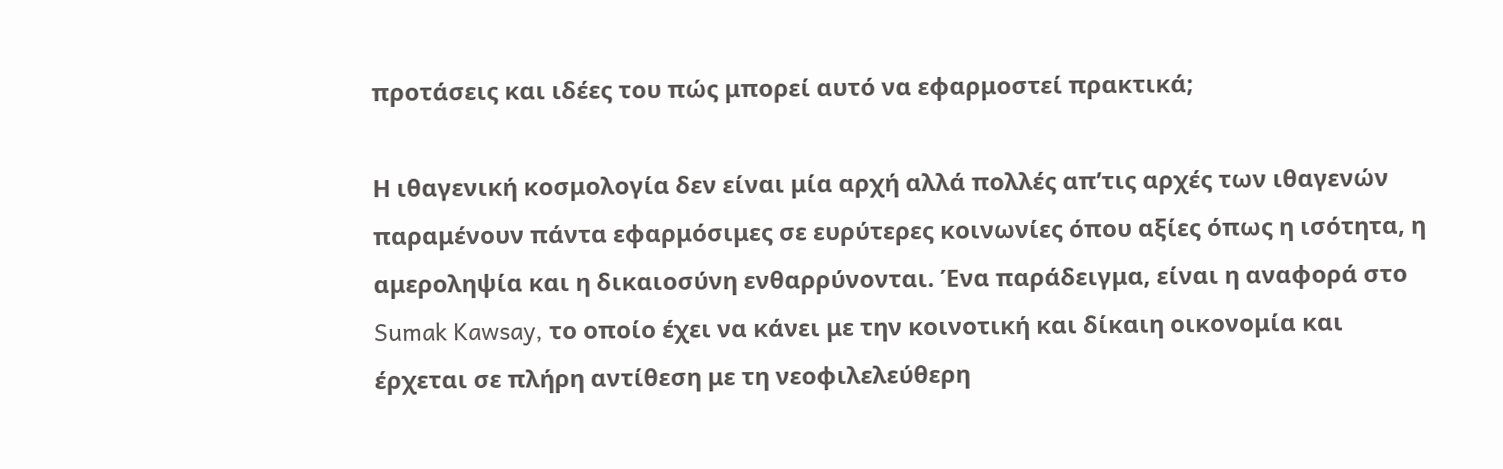προτάσεις και ιδέες του πώς μπορεί αυτό να εφαρμοστεί πρακτικά;

Η ιθαγενική κοσμολογία δεν είναι μία αρχή αλλά πολλές απ’τις αρχές των ιθαγενών παραμένουν πάντα εφαρμόσιμες σε ευρύτερες κοινωνίες όπου αξίες όπως η ισότητα, η αμεροληψία και η δικαιοσύνη ενθαρρύνονται. Ένα παράδειγμα, είναι η αναφορά στο Sumak Kawsay, το οποίο έχει να κάνει με την κοινοτική και δίκαιη οικονομία και έρχεται σε πλήρη αντίθεση με τη νεοφιλελεύθερη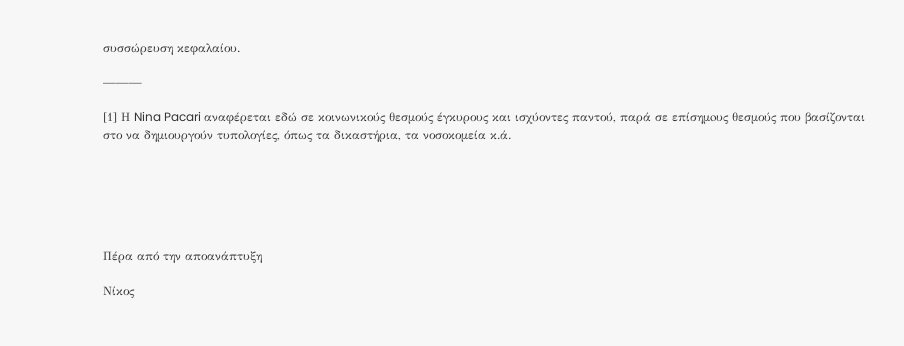συσσώρευση κεφαλαίου.

———

[1] Η Nina Pacari αναφέρεται εδώ σε κοινωνικούς θεσμούς έγκυρους και ισχύοντες παντού, παρά σε επίσημoυς θεσμούς που βασίζονται στο να δημιουργούν τυπολογίες, όπως τα δικαστήρια, τα νοσοκομεία κ.ά.






Πέρα από την αποανάπτυξη

Νίκος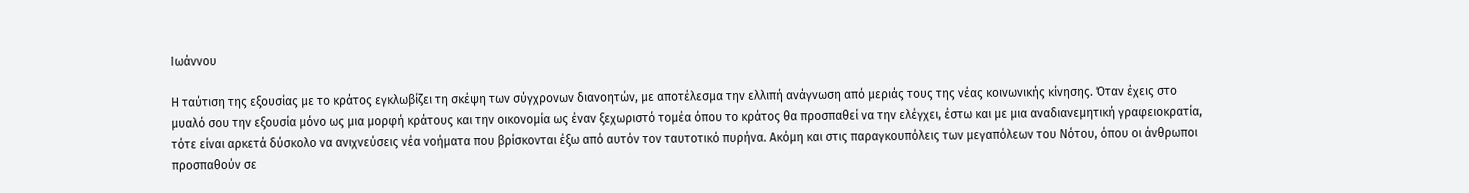Ιωάννου

Η ταύτιση της εξουσίας με το κράτος εγκλωβίζει τη σκέψη των σύγχρονων διανοητών, με αποτέλεσμα την ελλιπή ανάγνωση από μεριάς τους της νέας κοινωνικής κίνησης. Όταν έχεις στο μυαλό σου την εξουσία μόνο ως μια μορφή κράτους και την οικονομία ως έναν ξεχωριστό τομέα όπου το κράτος θα προσπαθεί να την ελέγχει, έστω και με μια αναδιανεμητική γραφειοκρατία, τότε είναι αρκετά δύσκολο να ανιχνεύσεις νέα νοήματα που βρίσκονται έξω από αυτόν τον ταυτοτικό πυρήνα. Ακόμη και στις παραγκουπόλεις των μεγαπόλεων του Νότου, όπου οι άνθρωποι προσπαθούν σε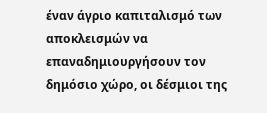έναν άγριο καπιταλισμό των αποκλεισμών να επαναδημιουργήσουν τον δημόσιο χώρο, οι δέσμιοι της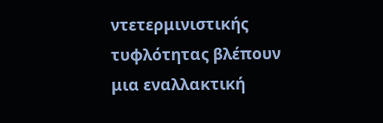ντετερμινιστικής τυφλότητας βλέπουν μια εναλλακτική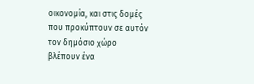οικονομία, και στις δομές που προκύπτουν σε αυτόν τον δημόσιο χώρο βλέπουν ένα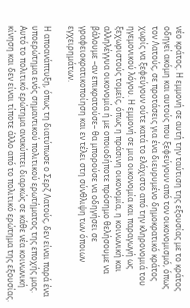νέο κράτος. Η εμμονή σε αυτή την ταύτιση της εξουσίας με το κράτος οδηγεί ακόμη και αυτούς που ξεφεύγουν από τον οικονομισμό, όπως τον Λατούς, σε προτάσεις για ένα διευρυμένο δημοκρατικό κράτος χωρίς να ξεφεύγουν ούτε κατά το ελάχιστο από την κληρονομιά του ηγεμονικού λόγου. Η εμμονή σε μια οικονομία και παραγωγή ως ξεχωριστούς τομείς, όπως η πράσινη οικονομία, η κοινωνική και αλληλέγγυα οικονομία ή με οποιοδήποτε πρόσημο θελήσουμε να βάλουμε –αν επικρατούσε– θα μπορούσε να οδηγήσει σε γραφειοκρατικοποίηση και εν τέλει στη σύνθλιψη των όποιων εγχειρημάτων.

Η αποανάπτυξη, όπως τη διατύπωσε ο Σερζ Λατούς, δεν είναι παρά ένα υποερώτημα ενός σημαντικού πολιτικού ερωτήματος της εποχής μας. Αυτό το πολιτικό ερώτημα ανακύπτει διαρκώς σε κάθε νέα κοινωνική κίνηση και δεν είναι τίποτε άλλο από το πολιτικό ερώτημα της εξουσίας.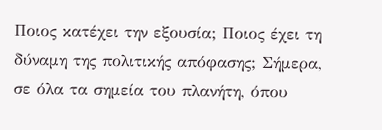Ποιος κατέχει την εξουσία; Ποιος έχει τη δύναμη της πολιτικής απόφασης; Σήμερα, σε όλα τα σημεία του πλανήτη, όπου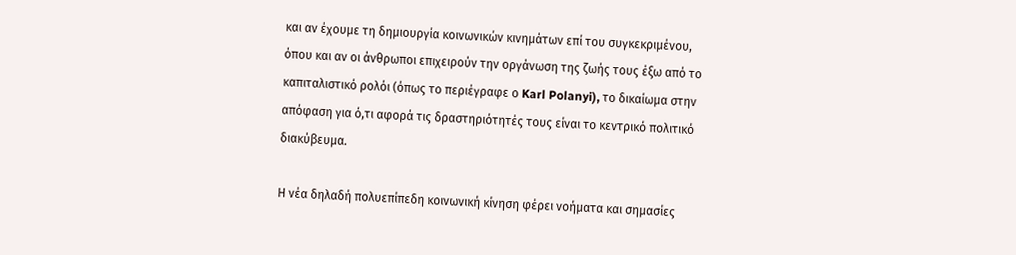και αν έχουμε τη δημιουργία κοινωνικών κινημάτων επί του συγκεκριμένου, όπου και αν οι άνθρωποι επιχειρούν την οργάνωση της ζωής τους έξω από το καπιταλιστικό ρολόι (όπως το περιέγραφε ο Karl Polanyi), το δικαίωμα στην απόφαση για ό,τι αφορά τις δραστηριότητές τους είναι το κεντρικό πολιτικό διακύβευμα.

Η νέα δηλαδή πολυεπίπεδη κοινωνική κίνηση φέρει νοήματα και σημασίες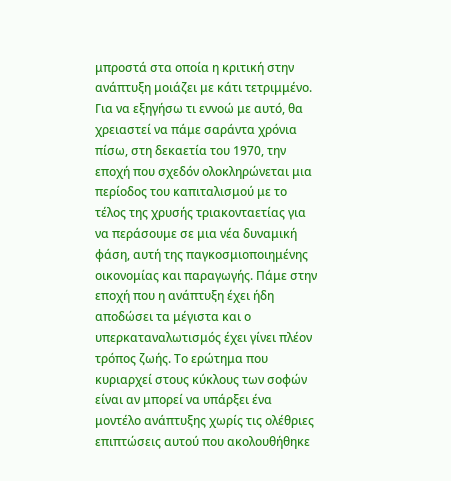μπροστά στα οποία η κριτική στην ανάπτυξη μοιάζει με κάτι τετριμμένο. Για να εξηγήσω τι εννοώ με αυτό, θα χρειαστεί να πάμε σαράντα χρόνια πίσω, στη δεκαετία του 1970, την εποχή που σχεδόν ολοκληρώνεται μια περίοδος του καπιταλισμού με το τέλος της χρυσής τριακονταετίας για να περάσουμε σε μια νέα δυναμική φάση, αυτή της παγκοσμιοποιημένης οικονομίας και παραγωγής. Πάμε στην εποχή που η ανάπτυξη έχει ήδη αποδώσει τα μέγιστα και ο υπερκαταναλωτισμός έχει γίνει πλέον τρόπος ζωής. Το ερώτημα που κυριαρχεί στους κύκλους των σοφών είναι αν μπορεί να υπάρξει ένα μοντέλο ανάπτυξης χωρίς τις ολέθριες επιπτώσεις αυτού που ακολουθήθηκε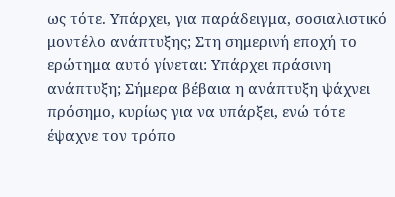ως τότε. Υπάρχει, για παράδειγμα, σοσιαλιστικό μοντέλο ανάπτυξης; Στη σημερινή εποχή το ερώτημα αυτό γίνεται: Υπάρχει πράσινη ανάπτυξη; Σήμερα βέβαια η ανάπτυξη ψάχνει πρόσημο, κυρίως για να υπάρξει, ενώ τότε έψαχνε τον τρόπο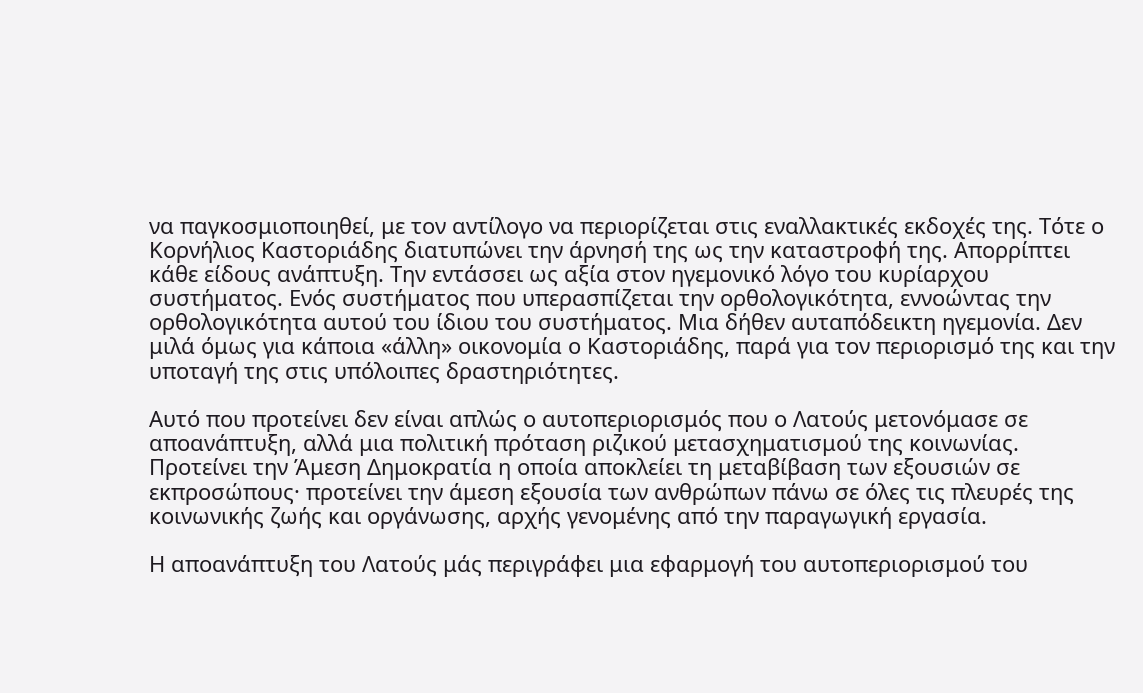να παγκοσμιοποιηθεί, με τον αντίλογο να περιορίζεται στις εναλλακτικές εκδοχές της. Τότε ο Κορνήλιος Καστοριάδης διατυπώνει την άρνησή της ως την καταστροφή της. Απορρίπτει κάθε είδους ανάπτυξη. Την εντάσσει ως αξία στον ηγεμονικό λόγο του κυρίαρχου συστήματος. Ενός συστήματος που υπερασπίζεται την ορθολογικότητα, εννοώντας την ορθολογικότητα αυτού του ίδιου του συστήματος. Μια δήθεν αυταπόδεικτη ηγεμονία. Δεν μιλά όμως για κάποια «άλλη» οικονομία ο Καστοριάδης, παρά για τον περιορισμό της και την υποταγή της στις υπόλοιπες δραστηριότητες.

Αυτό που προτείνει δεν είναι απλώς ο αυτοπεριορισμός που ο Λατούς μετονόμασε σε αποανάπτυξη, αλλά μια πολιτική πρόταση ριζικού μετασχηματισμού της κοινωνίας. Προτείνει την Άμεση Δημοκρατία η οποία αποκλείει τη μεταβίβαση των εξουσιών σε εκπροσώπους· προτείνει την άμεση εξουσία των ανθρώπων πάνω σε όλες τις πλευρές της κοινωνικής ζωής και οργάνωσης, αρχής γενομένης από την παραγωγική εργασία.

Η αποανάπτυξη του Λατούς μάς περιγράφει μια εφαρμογή του αυτοπεριορισμού του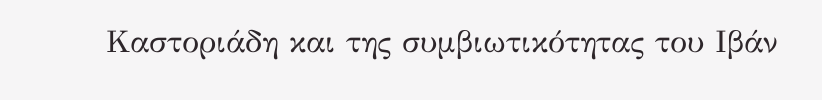Καστοριάδη και της συμβιωτικότητας του Ιβάν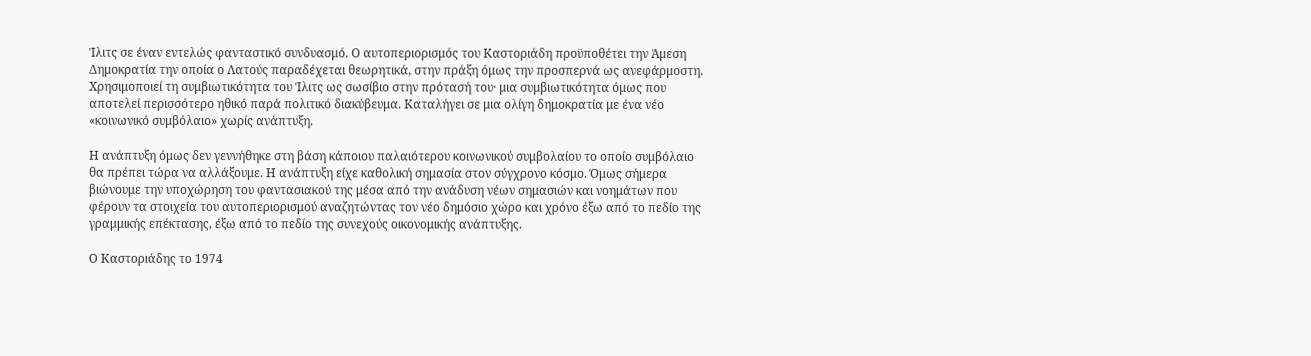Ίλιτς σε έναν εντελώς φανταστικό συνδυασμό. Ο αυτοπεριορισμός του Καστοριάδη προϋποθέτει την Άμεση Δημοκρατία την οποία ο Λατούς παραδέχεται θεωρητικά, στην πράξη όμως την προσπερνά ως ανεφάρμοστη. Χρησιμοποιεί τη συμβιωτικότητα του Ίλιτς ως σωσίβιο στην πρότασή του· μια συμβιωτικότητα όμως που αποτελεί περισσότερο ηθικό παρά πολιτικό διακύβευμα. Καταλήγει σε μια ολίγη δημοκρατία με ένα νέο «κοινωνικό συμβόλαιο» χωρίς ανάπτυξη.

Η ανάπτυξη όμως δεν γεννήθηκε στη βάση κάποιου παλαιότερου κοινωνικού συμβολαίου το οποίο συμβόλαιο θα πρέπει τώρα να αλλάξουμε. Η ανάπτυξη είχε καθολική σημασία στον σύγχρονο κόσμο. Όμως σήμερα βιώνουμε την υποχώρηση του φαντασιακού της μέσα από την ανάδυση νέων σημασιών και νοημάτων που φέρουν τα στοιχεία του αυτοπεριορισμού αναζητώντας τον νέο δημόσιο χώρο και χρόνο έξω από το πεδίο της γραμμικής επέκτασης, έξω από το πεδίο της συνεχούς οικονομικής ανάπτυξης.

Ο Καστοριάδης το 1974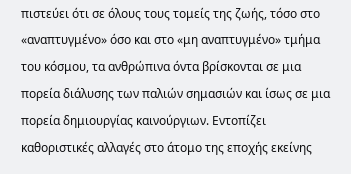πιστεύει ότι σε όλους τους τομείς της ζωής, τόσο στο «αναπτυγμένο» όσο και στο «μη αναπτυγμένο» τμήμα του κόσμου, τα ανθρώπινα όντα βρίσκονται σε μια πορεία διάλυσης των παλιών σημασιών και ίσως σε μια πορεία δημιουργίας καινούργιων. Εντοπίζει καθοριστικές αλλαγές στο άτομο της εποχής εκείνης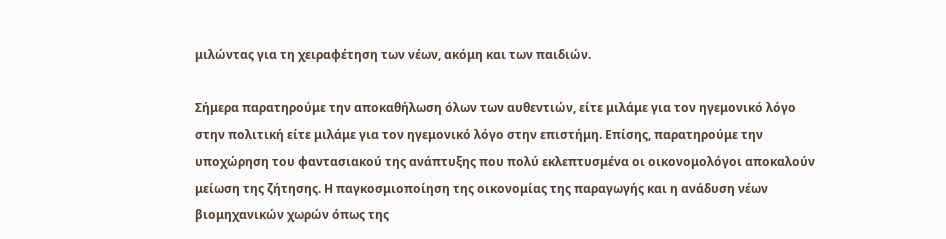μιλώντας για τη χειραφέτηση των νέων, ακόμη και των παιδιών.

Σήμερα παρατηρούμε την αποκαθήλωση όλων των αυθεντιών, είτε μιλάμε για τον ηγεμονικό λόγο στην πολιτική είτε μιλάμε για τον ηγεμονικό λόγο στην επιστήμη. Επίσης, παρατηρούμε την υποχώρηση του φαντασιακού της ανάπτυξης που πολύ εκλεπτυσμένα οι οικονομολόγοι αποκαλούν μείωση της ζήτησης. Η παγκοσμιοποίηση της οικονομίας της παραγωγής και η ανάδυση νέων βιομηχανικών χωρών όπως της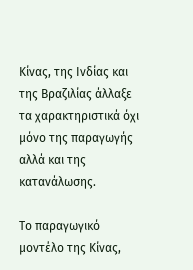Κίνας, της Ινδίας και της Βραζιλίας άλλαξε τα χαρακτηριστικά όχι μόνο της παραγωγής αλλά και της κατανάλωσης.

Το παραγωγικό μοντέλο της Κίνας,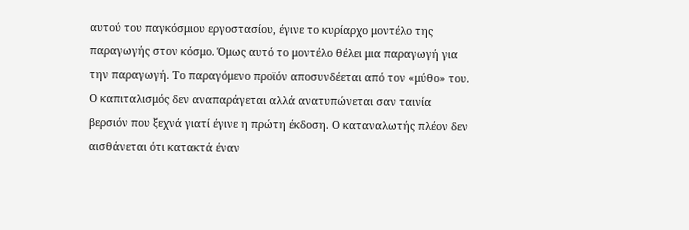αυτού του παγκόσμιου εργοστασίου, έγινε το κυρίαρχο μοντέλο της παραγωγής στον κόσμο. Όμως αυτό το μοντέλο θέλει μια παραγωγή για την παραγωγή. Το παραγόμενο προϊόν αποσυνδέεται από τον «μύθο» του. Ο καπιταλισμός δεν αναπαράγεται αλλά ανατυπώνεται σαν ταινία βερσιόν που ξεχνά γιατί έγινε η πρώτη έκδοση. Ο καταναλωτής πλέον δεν αισθάνεται ότι κατακτά έναν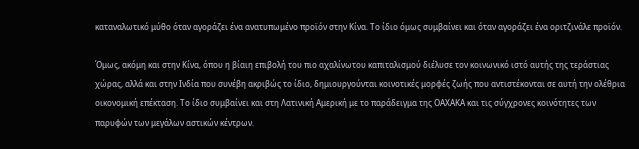καταναλωτικό μύθο όταν αγοράζει ένα ανατυπωμένο προϊόν στην Κίνα. Το ίδιο όμως συμβαίνει και όταν αγοράζει ένα οριτζινάλε προϊόν.

Όμως, ακόμη και στην Κίνα, όπου η βίαιη επιβολή του πιο αχαλίνωτου καπιταλισμού διέλυσε τον κοινωνικό ιστό αυτής της τεράστιας χώρας, αλλά και στην Ινδία που συνέβη ακριβώς το ίδιο, δημιουργούνται κοινοτικές μορφές ζωής που αντιστέκονται σε αυτή την ολέθρια οικονομική επέκταση. Το ίδιο συμβαίνει και στη Λατινική Αμερική με το παράδειγμα της ΟΑΧΑΚΑ και τις σύγχρονες κοινότητες των παρυφών των μεγάλων αστικών κέντρων.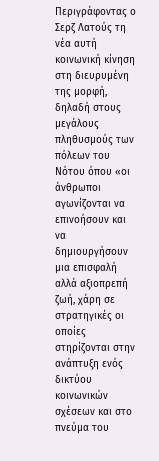Περιγράφοντας ο Σερζ Λατούς τη νέα αυτή κοινωνική κίνηση στη διευρυμένη της μορφή, δηλαδή στους μεγάλους πληθυσμούς των πόλεων του Νότου όπου «οι άνθρωποι αγωνίζονται να επινοήσουν και να δημιουργήσουν μια επισφαλή αλλά αξιοπρεπή ζωή, χάρη σε στρατηγικές οι οποίες στηρίζονται στην ανάπτυξη ενός δικτύου κοινωνικών σχέσεων και στο πνεύμα του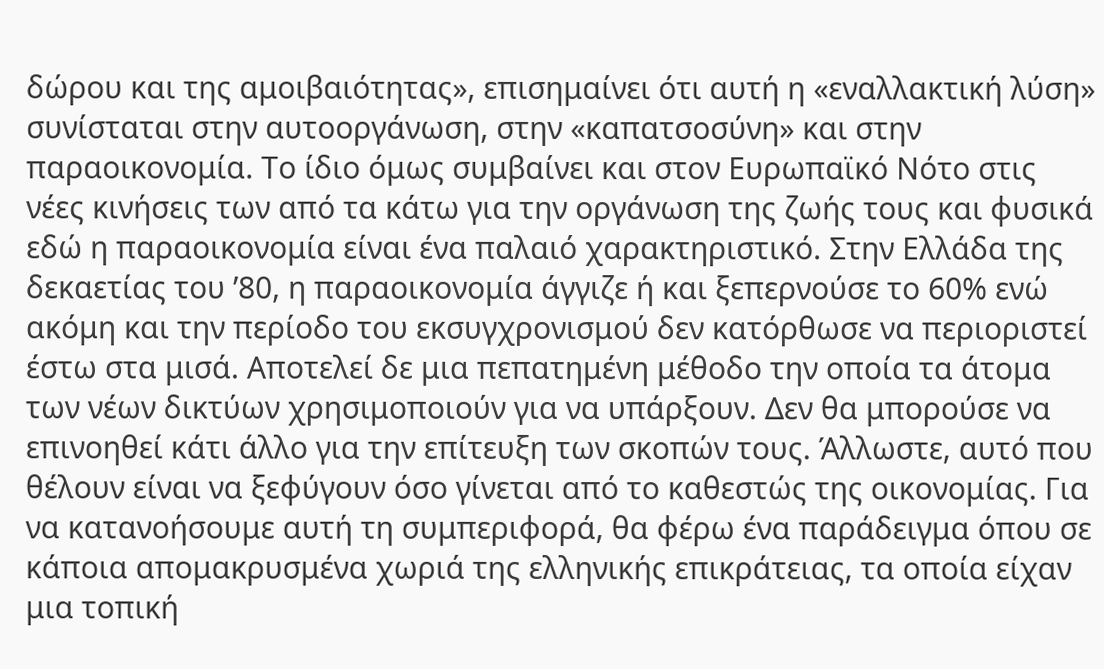δώρου και της αμοιβαιότητας», επισημαίνει ότι αυτή η «εναλλακτική λύση» συνίσταται στην αυτοοργάνωση, στην «καπατσοσύνη» και στην παραοικονομία. Το ίδιο όμως συμβαίνει και στον Ευρωπαϊκό Νότο στις νέες κινήσεις των από τα κάτω για την οργάνωση της ζωής τους και φυσικά εδώ η παραοικονομία είναι ένα παλαιό χαρακτηριστικό. Στην Ελλάδα της δεκαετίας του ’80, η παραοικονομία άγγιζε ή και ξεπερνούσε το 60% ενώ ακόμη και την περίοδο του εκσυγχρονισμού δεν κατόρθωσε να περιοριστεί έστω στα μισά. Αποτελεί δε μια πεπατημένη μέθοδο την οποία τα άτομα των νέων δικτύων χρησιμοποιούν για να υπάρξουν. Δεν θα μπορούσε να επινοηθεί κάτι άλλο για την επίτευξη των σκοπών τους. Άλλωστε, αυτό που θέλουν είναι να ξεφύγουν όσο γίνεται από το καθεστώς της οικονομίας. Για να κατανοήσουμε αυτή τη συμπεριφορά, θα φέρω ένα παράδειγμα όπου σε κάποια απομακρυσμένα χωριά της ελληνικής επικράτειας, τα οποία είχαν μια τοπική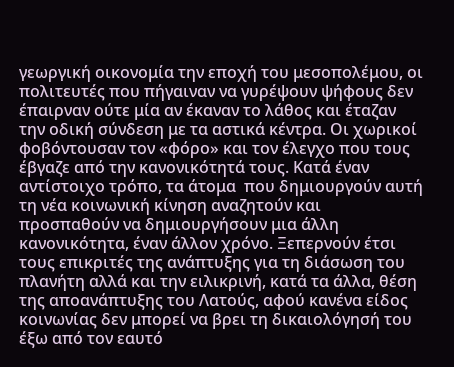γεωργική οικονομία την εποχή του μεσοπολέμου, οι πολιτευτές που πήγαιναν να γυρέψουν ψήφους δεν έπαιρναν ούτε μία αν έκαναν το λάθος και έταζαν την οδική σύνδεση με τα αστικά κέντρα. Οι χωρικοί φοβόντουσαν τον «φόρο» και τον έλεγχο που τους έβγαζε από την κανονικότητά τους. Κατά έναν αντίστοιχο τρόπο, τα άτομα  που δημιουργούν αυτή τη νέα κοινωνική κίνηση αναζητούν και προσπαθούν να δημιουργήσουν μια άλλη κανονικότητα, έναν άλλον χρόνο. Ξεπερνούν έτσι τους επικριτές της ανάπτυξης για τη διάσωση του πλανήτη αλλά και την ειλικρινή, κατά τα άλλα, θέση της αποανάπτυξης του Λατούς, αφού κανένα είδος κοινωνίας δεν μπορεί να βρει τη δικαιολόγησή του έξω από τον εαυτό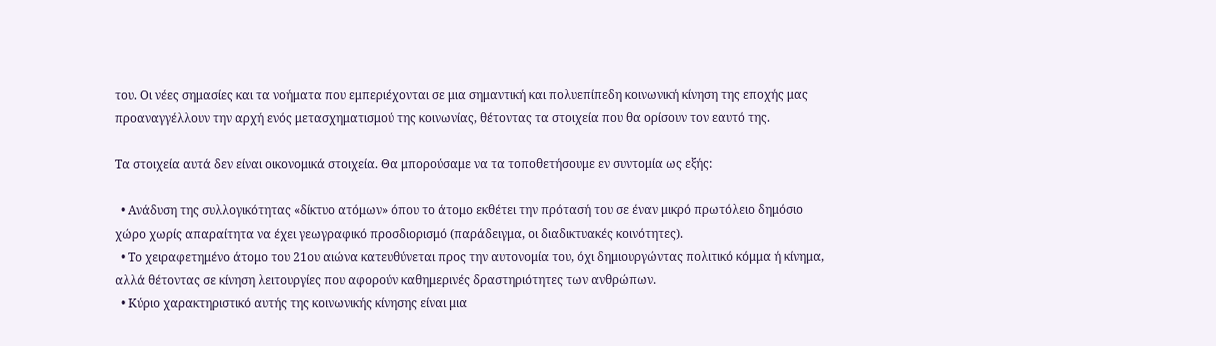του. Οι νέες σημασίες και τα νοήματα που εμπεριέχονται σε μια σημαντική και πολυεπίπεδη κοινωνική κίνηση της εποχής μας προαναγγέλλουν την αρχή ενός μετασχηματισμού της κοινωνίας, θέτοντας τα στοιχεία που θα ορίσουν τον εαυτό της.

Τα στοιχεία αυτά δεν είναι οικονομικά στοιχεία. Θα μπορούσαμε να τα τοποθετήσουμε εν συντομία ως εξής:

  • Ανάδυση της συλλογικότητας «δίκτυο ατόμων» όπου το άτομο εκθέτει την πρότασή του σε έναν μικρό πρωτόλειο δημόσιο χώρο χωρίς απαραίτητα να έχει γεωγραφικό προσδιορισμό (παράδειγμα, οι διαδικτυακές κοινότητες).
  • Το χειραφετημένο άτομο του 21ου αιώνα κατευθύνεται προς την αυτονομία του, όχι δημιουργώντας πολιτικό κόμμα ή κίνημα, αλλά θέτοντας σε κίνηση λειτουργίες που αφορούν καθημερινές δραστηριότητες των ανθρώπων.
  • Κύριο χαρακτηριστικό αυτής της κοινωνικής κίνησης είναι μια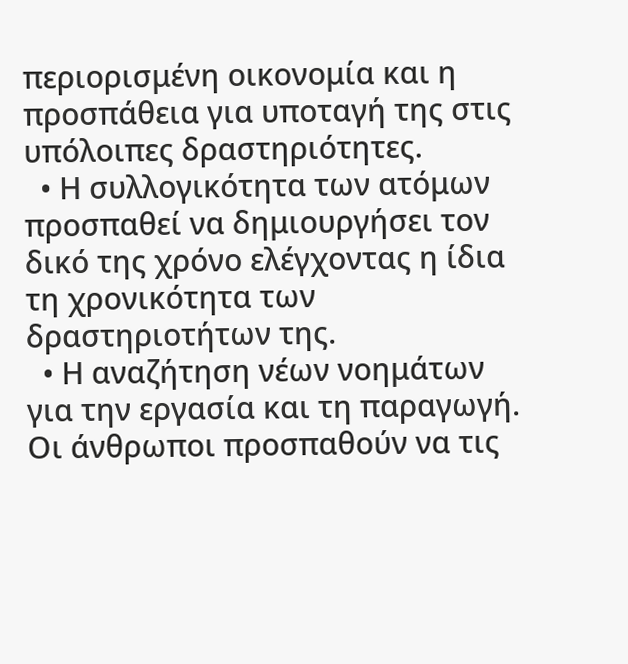περιορισμένη οικονομία και η προσπάθεια για υποταγή της στις υπόλοιπες δραστηριότητες.
  • Η συλλογικότητα των ατόμων προσπαθεί να δημιουργήσει τον δικό της χρόνο ελέγχοντας η ίδια τη χρονικότητα των δραστηριοτήτων της.
  • Η αναζήτηση νέων νοημάτων για την εργασία και τη παραγωγή. Οι άνθρωποι προσπαθούν να τις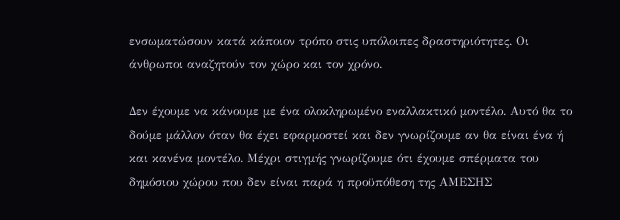ενσωματώσουν κατά κάποιον τρόπο στις υπόλοιπες δραστηριότητες. Οι άνθρωποι αναζητούν τον χώρο και τον χρόνο.

Δεν έχουμε να κάνουμε με ένα ολοκληρωμένο εναλλακτικό μοντέλο. Αυτό θα το δούμε μάλλον όταν θα έχει εφαρμοστεί και δεν γνωρίζουμε αν θα είναι ένα ή και κανένα μοντέλο. Μέχρι στιγμής γνωρίζουμε ότι έχουμε σπέρματα του δημόσιου χώρου που δεν είναι παρά η προϋπόθεση της ΑΜΕΣΗΣ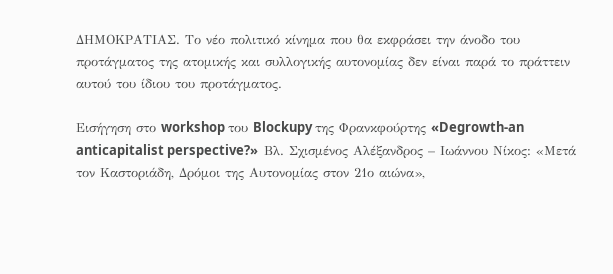ΔΗΜΟΚΡΑΤΙΑΣ. Το νέο πολιτικό κίνημα που θα εκφράσει την άνοδο του προτάγματος της ατομικής και συλλογικής αυτονομίας δεν είναι παρά το πράττειν αυτού του ίδιου του προτάγματος.

Εισήγηση στο workshop του Blockupy της Φρανκφούρτης «Degrowth-an anticapitalist perspective?»  Βλ. Σχισμένος Αλέξανδρος – Ιωάννου Νίκος: «Μετά τον Καστοριάδη, Δρόμοι της Αυτονομίας στον 21ο αιώνα»,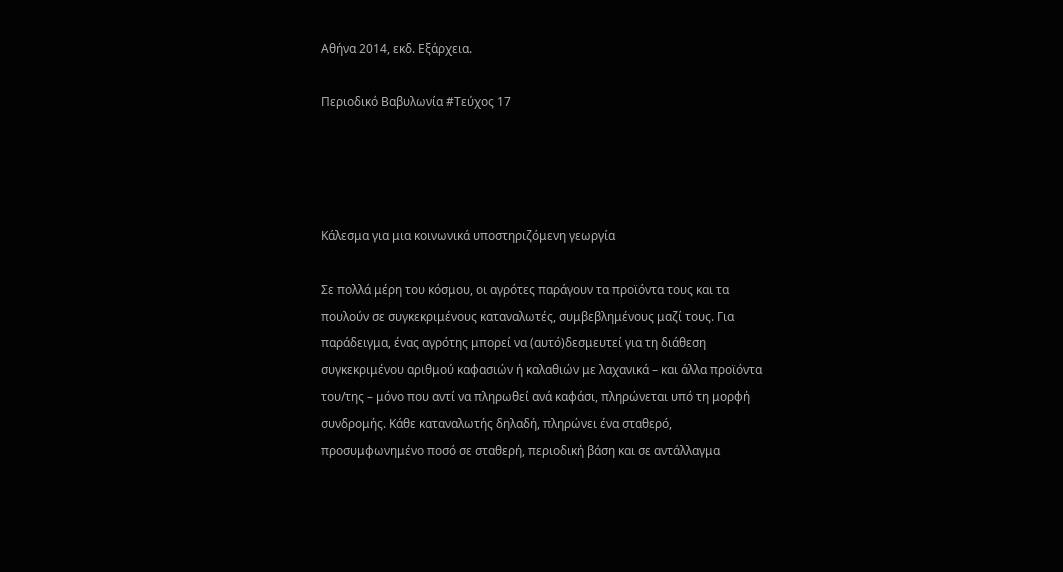Αθήνα 2014, εκδ. Εξάρχεια.

Περιοδικό Βαβυλωνία #Τεύχος 17




Κάλεσμα για μια κοινωνικά υποστηριζόμενη γεωργία

Σε πολλά μέρη του κόσμου, οι αγρότες παράγουν τα προϊόντα τους και τα πουλούν σε συγκεκριμένους καταναλωτές, συμβεβλημένους μαζί τους. Για παράδειγμα, ένας αγρότης μπορεί να (αυτό)δεσμευτεί για τη διάθεση συγκεκριμένου αριθμού καφασιών ή καλαθιών με λαχανικά – και άλλα προϊόντα του/της – μόνο που αντί να πληρωθεί ανά καφάσι, πληρώνεται υπό τη μορφή συνδρομής. Κάθε καταναλωτής δηλαδή, πληρώνει ένα σταθερό, προσυμφωνημένο ποσό σε σταθερή, περιοδική βάση και σε αντάλλαγμα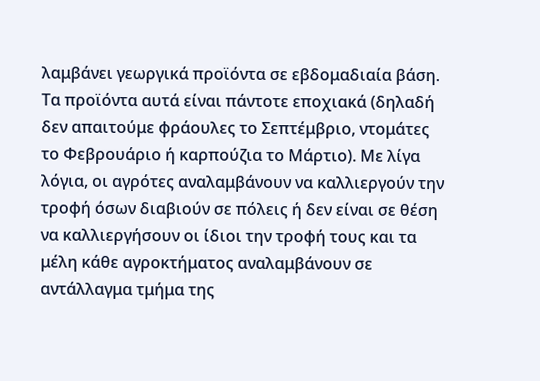λαμβάνει γεωργικά προϊόντα σε εβδομαδιαία βάση. Τα προϊόντα αυτά είναι πάντοτε εποχιακά (δηλαδή δεν απαιτούμε φράουλες το Σεπτέμβριο, ντομάτες το Φεβρουάριο ή καρπούζια το Μάρτιο). Με λίγα λόγια, οι αγρότες αναλαμβάνουν να καλλιεργούν την τροφή όσων διαβιούν σε πόλεις ή δεν είναι σε θέση να καλλιεργήσουν οι ίδιοι την τροφή τους και τα μέλη κάθε αγροκτήματος αναλαμβάνουν σε αντάλλαγμα τμήμα της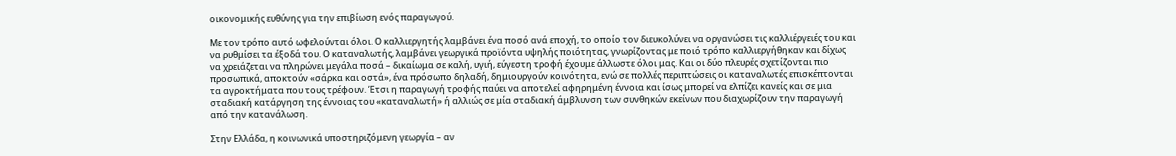οικονομικής ευθύνης για την επιβίωση ενός παραγωγού.

Με τον τρόπο αυτό ωφελούνται όλοι. Ο καλλιεργητής λαμβάνει ένα ποσό ανά εποχή, το οποίο τον διευκολύνει να οργανώσει τις καλλιέργειές του και να ρυθμίσει τα έξοδά του. Ο καταναλωτής, λαμβάνει γεωργικά προϊόντα υψηλής ποιότητας, γνωρίζοντας με ποιό τρόπο καλλιεργήθηκαν και δίχως να χρειάζεται να πληρώνει μεγάλα ποσά – δικαίωμα σε καλή, υγιή, εύγεστη τροφή έχουμε άλλωστε όλοι μας. Και οι δύο πλευρές σχετίζονται πιο προσωπικά, αποκτούν «σάρκα και οστά», ένα πρόσωπο δηλαδή, δημιουργούν κοινότητα, ενώ σε πολλές περιπτώσεις οι καταναλωτές επισκέπτονται τα αγροκτήματα που τους τρέφουν. Έτσι η παραγωγή τροφής παύει να αποτελεί αφηρημένη έννοια και ίσως μπορεί να ελπίζει κανείς και σε μια σταδιακή κατάργηση της έννοιας του «καταναλωτή» ή αλλιώς σε μία σταδιακή άμβλυνση των συνθηκών εκείνων που διαχωρίζουν την παραγωγή από την κατανάλωση.

Στην Ελλάδα, η κοινωνικά υποστηριζόμενη γεωργία – αν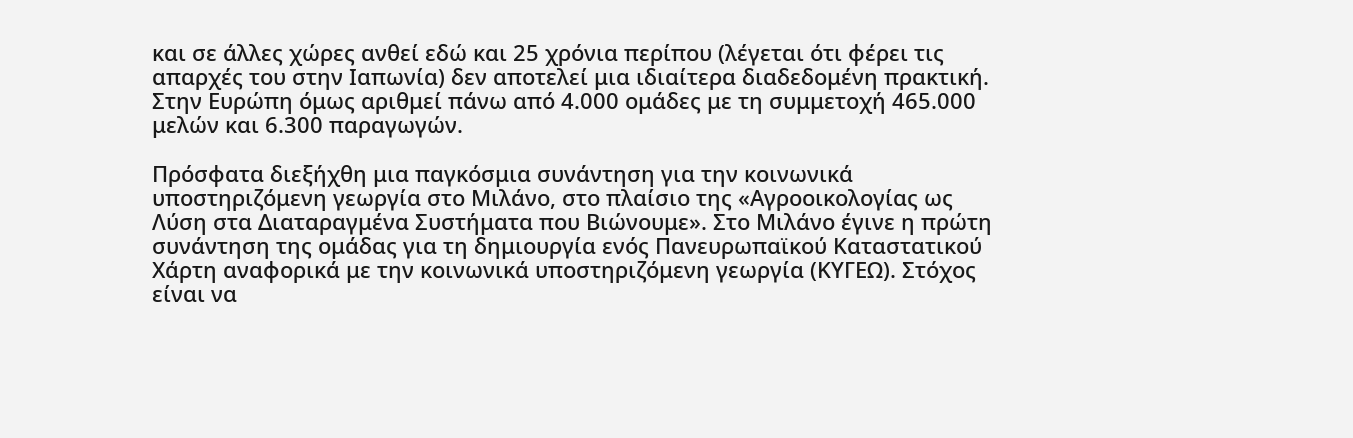και σε άλλες χώρες ανθεί εδώ και 25 χρόνια περίπου (λέγεται ότι φέρει τις απαρχές του στην Ιαπωνία) δεν αποτελεί μια ιδιαίτερα διαδεδομένη πρακτική. Στην Ευρώπη όμως αριθμεί πάνω από 4.000 ομάδες με τη συμμετοχή 465.000 μελών και 6.300 παραγωγών.

Πρόσφατα διεξήχθη μια παγκόσμια συνάντηση για την κοινωνικά υποστηριζόμενη γεωργία στο Μιλάνο, στο πλαίσιο της «Αγροοικολογίας ως Λύση στα Διαταραγμένα Συστήματα που Βιώνουμε». Στο Μιλάνο έγινε η πρώτη συνάντηση της ομάδας για τη δημιουργία ενός Πανευρωπαϊκού Καταστατικού Χάρτη αναφορικά με την κοινωνικά υποστηριζόμενη γεωργία (ΚΥΓΕΩ). Στόχος είναι να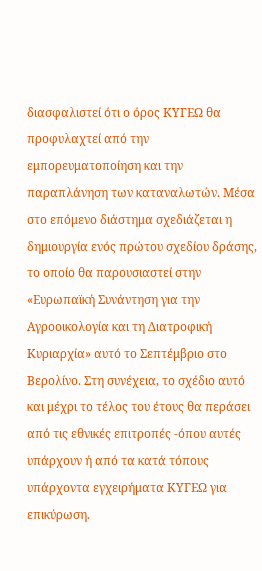διασφαλιστεί ότι ο όρος ΚΥΓΕΩ θα προφυλαχτεί από την εμπορευματοποίηση και την παραπλάνηση των καταναλωτών. Μέσα στο επόμενο διάστημα σχεδιάζεται η δημιουργία ενός πρώτου σχεδίου δράσης, το οποίο θα παρουσιαστεί στην «Ευρωπαϊκή Συνάντηση για την Αγροοικολογία και τη Διατροφική Κυριαρχία» αυτό το Σεπτέμβριο στο Βερολίνο. Στη συνέχεια, το σχέδιο αυτό και μέχρι το τέλος του έτους θα περάσει από τις εθνικές επιτροπές -όπου αυτές υπάρχουν ή από τα κατά τόπους υπάρχοντα εγχειρήματα ΚΥΓΕΩ για επικύρωση.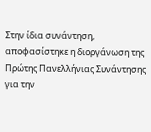Στην ίδια συνάντηση, αποφασίστηκε η διοργάνωση της Πρώτης Πανελλήνιας Συνάντησης για την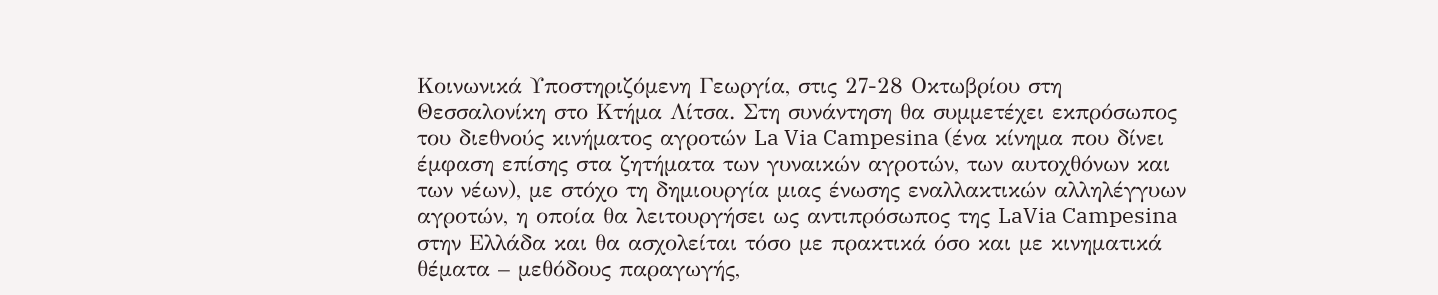Κοινωνικά Υποστηριζόμενη Γεωργία, στις 27-28 Οκτωβρίου στη Θεσσαλονίκη στο Κτήμα Λίτσα. Στη συνάντηση θα συμμετέχει εκπρόσωπος του διεθνούς κινήματος αγροτών La Via Campesina (ένα κίνημα που δίνει έμφαση επίσης στα ζητήματα των γυναικών αγροτών, των αυτοχθόνων και των νέων), με στόχο τη δημιουργία μιας ένωσης εναλλακτικών αλληλέγγυων αγροτών, η οποία θα λειτουργήσει ως αντιπρόσωπος της LaVia Campesina στην Ελλάδα και θα ασχολείται τόσο με πρακτικά όσο και με κινηματικά θέματα – μεθόδους παραγωγής,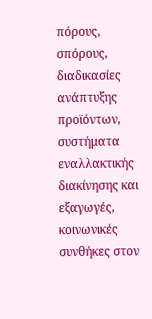πόρους, σπόρους, διαδικασίες ανάπτυξης προϊόντων, συστήματα εναλλακτικής διακίνησης και εξαγωγές, κοινωνικές συνθήκες στον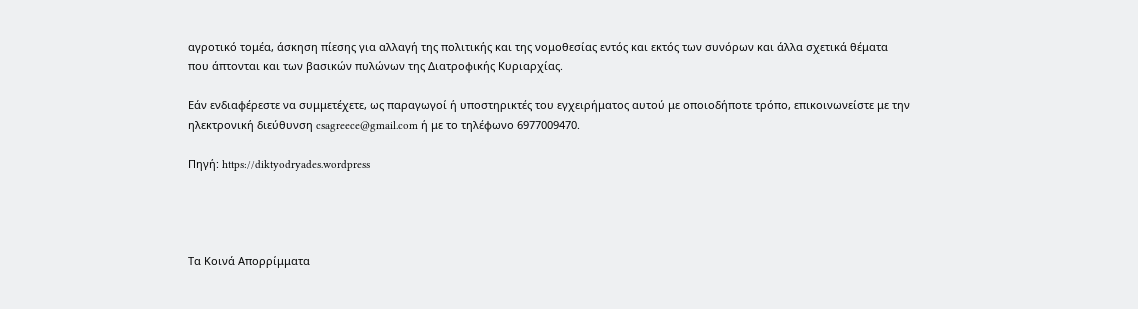αγροτικό τομέα, άσκηση πίεσης για αλλαγή της πολιτικής και της νομοθεσίας εντός και εκτός των συνόρων και άλλα σχετικά θέματα που άπτονται και των βασικών πυλώνων της Διατροφικής Κυριαρχίας.

Εάν ενδιαφέρεστε να συμμετέχετε, ως παραγωγοί ή υποστηρικτές του εγχειρήματος αυτού με οποιοδήποτε τρόπο, επικοινωνείστε με την ηλεκτρονική διεύθυνση csagreece@gmail.com ή με το τηλέφωνο 6977009470.

Πηγή: https://diktyodryades.wordpress




Τα Κοινά Απορρίμματα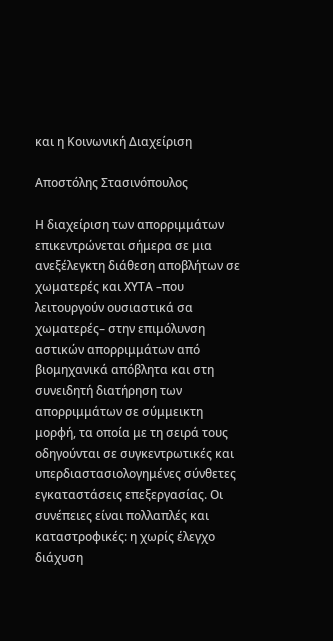και η Κοινωνική Διαχείριση

Αποστόλης Στασινόπουλος

Η διαχείριση των απορριμμάτων επικεντρώνεται σήμερα σε μια ανεξέλεγκτη διάθεση αποβλήτων σε χωματερές και ΧΥΤΑ –που λειτουργούν ουσιαστικά σα χωματερές– στην επιμόλυνση αστικών απορριμμάτων από βιομηχανικά απόβλητα και στη συνειδητή διατήρηση των απορριμμάτων σε σύμμεικτη μορφή, τα οποία με τη σειρά τους οδηγούνται σε συγκεντρωτικές και υπερδιαστασιολογημένες σύνθετες εγκαταστάσεις επεξεργασίας. Οι συνέπειες είναι πολλαπλές και καταστροφικές: η χωρίς έλεγχο διάχυση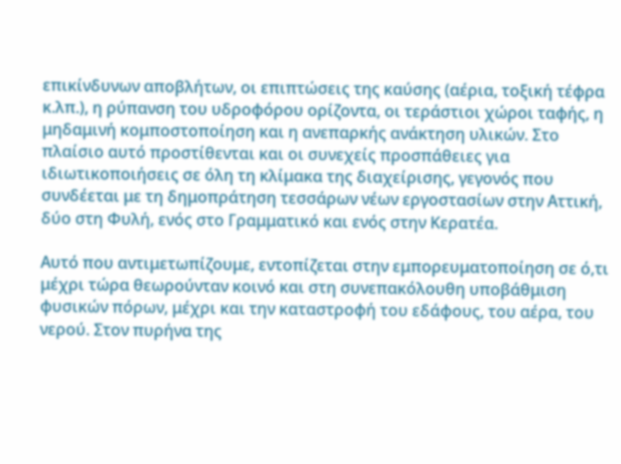επικίνδυνων αποβλήτων, οι επιπτώσεις της καύσης (αέρια, τοξική τέφρα κ.λπ.), η ρύπανση του υδροφόρου ορίζοντα, οι τεράστιοι χώροι ταφής, η μηδαμινή κομποστοποίηση και η ανεπαρκής ανάκτηση υλικών. Στο πλαίσιο αυτό προστίθενται και οι συνεχείς προσπάθειες για ιδιωτικοποιήσεις σε όλη τη κλίμακα της διαχείρισης, γεγονός που συνδέεται με τη δημοπράτηση τεσσάρων νέων εργοστασίων στην Αττική, δύο στη Φυλή, ενός στο Γραμματικό και ενός στην Κερατέα.

Αυτό που αντιμετωπίζουμε, εντοπίζεται στην εμπορευματοποίηση σε ό,τι μέχρι τώρα θεωρούνταν κοινό και στη συνεπακόλουθη υποβάθμιση φυσικών πόρων, μέχρι και την καταστροφή του εδάφους, του αέρα, του νερού. Στον πυρήνα της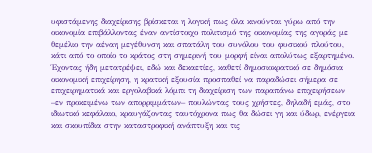υφιστάμενης διαχείρισης βρίσκεται η λογική πως όλα κινούνται γύρω από την οικονομία επιβάλλοντας έναν αντίστοιχο πολιτισμό της οικονομίας της αγοράς με θεμέλιο την αέναη μεγέθυνση και σπατάλη του συνόλου του φυσικού πλούτου, κάτι από το οποίο το κράτος στη σημερινή του μορφή είναι απολύτως εξαρτημένο. Έχοντας ήδη μετατρέψει, εδώ και δεκαετίες, καθετί δημοσιοκρατικό σε δημόσια οικονομική επιχείρηση, η κρατική εξουσία προσπαθεί να παραδώσει σήμερα σε επιχειρηματικά και εργολαβικά λόμπι τη διαχείριση των παραπάνω επιχειρήσεων –εν προκειμένω των απορριμμάτων– πουλώντας τους χρήστες, δηλαδή εμάς, στο ιδιωτικό κεφάλαιο, κραυγάζοντας ταυτόχρονα πως θα δώσει γη και ύδωρ, ενέργεια και σκουπίδια στην καταστροφική ανάπτυξη και τις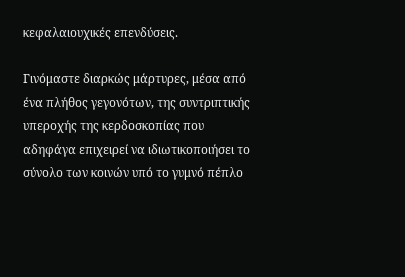κεφαλαιουχικές επενδύσεις.

Γινόμαστε διαρκώς μάρτυρες, μέσα από ένα πλήθος γεγονότων, της συντριπτικής υπεροχής της κερδοσκοπίας που αδηφάγα επιχειρεί να ιδιωτικοποιήσει το σύνολο των κοινών υπό το γυμνό πέπλο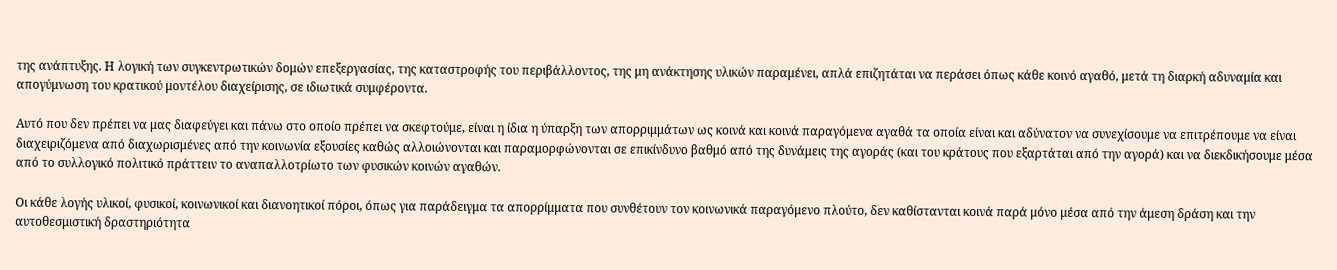της ανάπτυξης. Η λογική των συγκεντρωτικών δομών επεξεργασίας, της καταστροφής του περιβάλλοντος, της μη ανάκτησης υλικών παραμένει, απλά επιζητάται να περάσει όπως κάθε κοινό αγαθό, μετά τη διαρκή αδυναμία και απογύμνωση του κρατικού μοντέλου διαχείρισης, σε ιδιωτικά συμφέροντα.

Αυτό που δεν πρέπει να μας διαφεύγει και πάνω στο οποίο πρέπει να σκεφτούμε, είναι η ίδια η ύπαρξη των απορριμμάτων ως κοινά και κοινά παραγόμενα αγαθά τα οποία είναι και αδύνατον να συνεχίσουμε να επιτρέπουμε να είναι διαχειριζόμενα από διαχωρισμένες από την κοινωνία εξουσίες καθώς αλλοιώνονται και παραμορφώνονται σε επικίνδυνο βαθμό από της δυνάμεις της αγοράς (και του κράτους που εξαρτάται από την αγορά) και να διεκδικήσουμε μέσα από το συλλογικό πολιτικό πράττειν το αναπαλλοτρίωτο των φυσικών κοινών αγαθών.

Οι κάθε λογής υλικοί, φυσικοί, κοινωνικοί και διανοητικοί πόροι, όπως για παράδειγμα τα απορρίμματα που συνθέτουν τον κοινωνικά παραγόμενο πλούτο, δεν καθίστανται κοινά παρά μόνο μέσα από την άμεση δράση και την αυτοθεσμιστική δραστηριότητα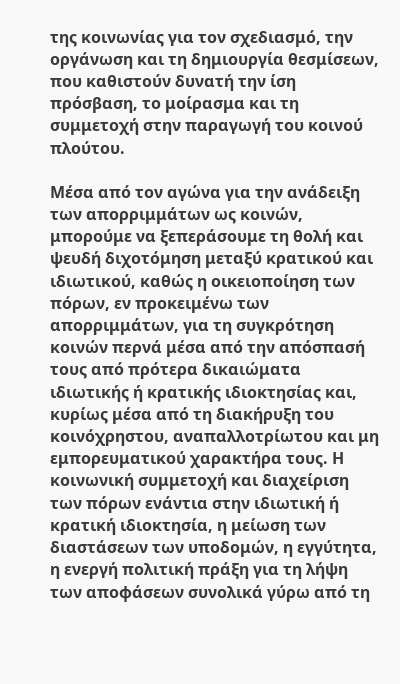της κοινωνίας για τον σχεδιασμό, την οργάνωση και τη δημιουργία θεσμίσεων, που καθιστούν δυνατή την ίση πρόσβαση, το μοίρασμα και τη συμμετοχή στην παραγωγή του κοινού πλούτου.

Μέσα από τον αγώνα για την ανάδειξη των απορριμμάτων ως κοινών, μπορούμε να ξεπεράσουμε τη θολή και ψευδή διχοτόμηση μεταξύ κρατικού και ιδιωτικού, καθώς η οικειοποίηση των πόρων, εν προκειμένω των απορριμμάτων, για τη συγκρότηση κοινών περνά μέσα από την απόσπασή τους από πρότερα δικαιώματα ιδιωτικής ή κρατικής ιδιοκτησίας και, κυρίως μέσα από τη διακήρυξη του κοινόχρηστου, αναπαλλοτρίωτου και μη εμπορευματικού χαρακτήρα τους. Η κοινωνική συμμετοχή και διαχείριση των πόρων ενάντια στην ιδιωτική ή κρατική ιδιοκτησία, η μείωση των διαστάσεων των υποδομών, η εγγύτητα, η ενεργή πολιτική πράξη για τη λήψη των αποφάσεων συνολικά γύρω από τη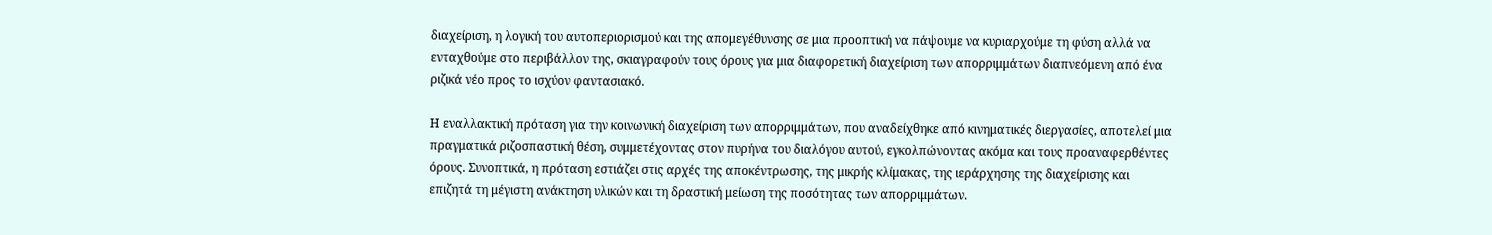διαχείριση, η λογική του αυτοπεριορισμού και της απομεγέθυνσης σε μια προοπτική να πάψουμε να κυριαρχούμε τη φύση αλλά να ενταχθούμε στο περιβάλλον της, σκιαγραφούν τους όρους για μια διαφορετική διαχείριση των απορριμμάτων διαπνεόμενη από ένα ριζικά νέο προς το ισχύον φαντασιακό.

Η εναλλακτική πρόταση για την κοινωνική διαχείριση των απορριμμάτων, που αναδείχθηκε από κινηματικές διεργασίες, αποτελεί μια πραγματικά ριζοσπαστική θέση, συμμετέχοντας στον πυρήνα του διαλόγου αυτού, εγκολπώνοντας ακόμα και τους προαναφερθέντες όρους. Συνοπτικά, η πρόταση εστιάζει στις αρχές της αποκέντρωσης, της μικρής κλίμακας, της ιεράρχησης της διαχείρισης και επιζητά τη μέγιστη ανάκτηση υλικών και τη δραστική μείωση της ποσότητας των απορριμμάτων.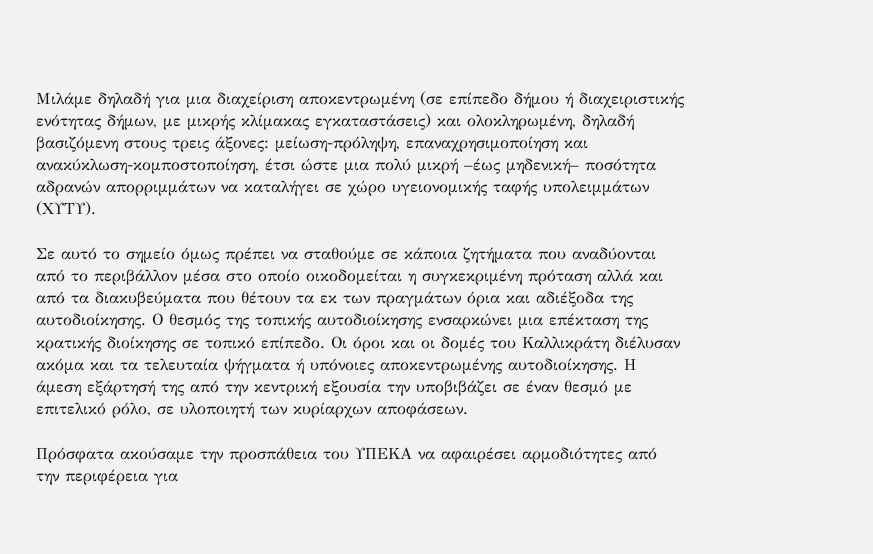Μιλάμε δηλαδή για μια διαχείριση αποκεντρωμένη (σε επίπεδο δήμου ή διαχειριστικής ενότητας δήμων, με μικρής κλίμακας εγκαταστάσεις) και ολοκληρωμένη, δηλαδή βασιζόμενη στους τρεις άξονες: μείωση-πρόληψη, επαναχρησιμοποίηση και ανακύκλωση-κομποστοποίηση, έτσι ώστε μια πολύ μικρή –έως μηδενική– ποσότητα αδρανών απορριμμάτων να καταλήγει σε χώρο υγειονομικής ταφής υπολειμμάτων (ΧΥΤΥ).

Σε αυτό το σημείο όμως πρέπει να σταθούμε σε κάποια ζητήματα που αναδύονται από το περιβάλλον μέσα στο οποίο οικοδομείται η συγκεκριμένη πρόταση αλλά και από τα διακυβεύματα που θέτουν τα εκ των πραγμάτων όρια και αδιέξοδα της αυτοδιοίκησης. Ο θεσμός της τοπικής αυτοδιοίκησης ενσαρκώνει μια επέκταση της κρατικής διοίκησης σε τοπικό επίπεδο. Οι όροι και οι δομές του Καλλικράτη διέλυσαν ακόμα και τα τελευταία ψήγματα ή υπόνοιες αποκεντρωμένης αυτοδιοίκησης. Η άμεση εξάρτησή της από την κεντρική εξουσία την υποβιβάζει σε έναν θεσμό με επιτελικό ρόλο, σε υλοποιητή των κυρίαρχων αποφάσεων.

Πρόσφατα ακούσαμε την προσπάθεια του ΥΠΕΚΑ να αφαιρέσει αρμοδιότητες από την περιφέρεια για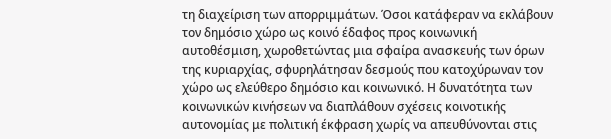τη διαχείριση των απορριμμάτων. Όσοι κατάφεραν να εκλάβουν τον δημόσιο χώρο ως κοινό έδαφος προς κοινωνική αυτοθέσμιση, χωροθετώντας μια σφαίρα ανασκευής των όρων της κυριαρχίας, σφυρηλάτησαν δεσμούς που κατοχύρωναν τον χώρο ως ελεύθερο δημόσιο και κοινωνικό. Η δυνατότητα των κοινωνικών κινήσεων να διαπλάθουν σχέσεις κοινοτικής αυτονομίας με πολιτική έκφραση χωρίς να απευθύνονται στις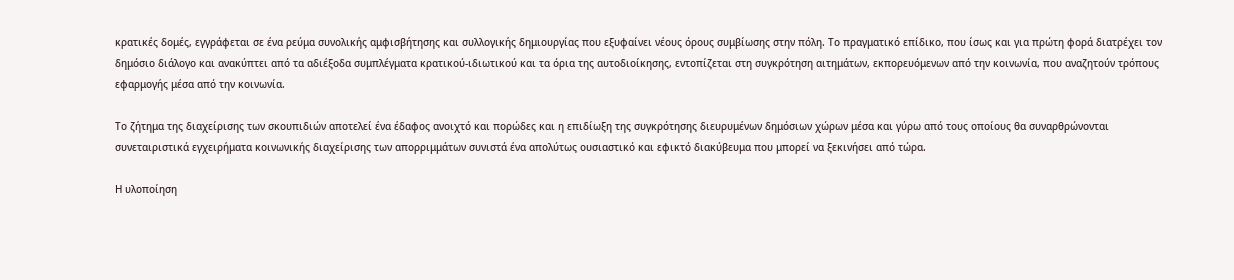κρατικές δομές, εγγράφεται σε ένα ρεύμα συνολικής αμφισβήτησης και συλλογικής δημιουργίας που εξυφαίνει νέους όρους συμβίωσης στην πόλη. Το πραγματικό επίδικο, που ίσως και για πρώτη φορά διατρέχει τον δημόσιο διάλογο και ανακύπτει από τα αδιέξοδα συμπλέγματα κρατικού-ιδιωτικού και τα όρια της αυτοδιοίκησης, εντοπίζεται στη συγκρότηση αιτημάτων, εκπορευόμενων από την κοινωνία, που αναζητούν τρόπους εφαρμογής μέσα από την κοινωνία.

Το ζήτημα της διαχείρισης των σκουπιδιών αποτελεί ένα έδαφος ανοιχτό και πορώδες και η επιδίωξη της συγκρότησης διευρυμένων δημόσιων χώρων μέσα και γύρω από τους οποίους θα συναρθρώνονται συνεταιριστικά εγχειρήματα κοινωνικής διαχείρισης των απορριμμάτων συνιστά ένα απολύτως ουσιαστικό και εφικτό διακύβευμα που μπορεί να ξεκινήσει από τώρα.

Η υλοποίηση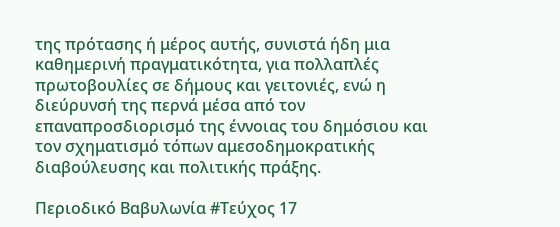της πρότασης ή μέρος αυτής, συνιστά ήδη μια καθημερινή πραγματικότητα, για πολλαπλές πρωτοβουλίες σε δήμους και γειτονιές, ενώ η διεύρυνσή της περνά μέσα από τον επαναπροσδιορισμό της έννοιας του δημόσιου και τον σχηματισμό τόπων αμεσοδημοκρατικής διαβούλευσης και πολιτικής πράξης.

Περιοδικό Βαβυλωνία #Τεύχος 17